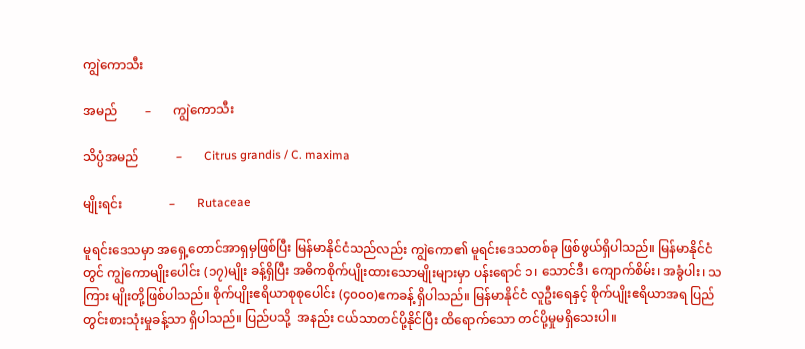ကျွဲကောသီး

အမည်         –       ကျွဲကောသီး

သိပ္ပံအမည်            –       Citrus grandis / C. maxima

မျိုးရင်း               –       Rutaceae

မူရင်းဒေသမှာ အရှေ့တောင်အာရှမှဖြစ်ပြီး မြန်မာနိုင်ငံသည်လည်း ကျွဲကော၏ မူရင်းဒေသတစ်ခု ဖြစ်ဖွယ်ရှိပါသည်။ မြန်မာနိုင်ငံတွင် ကျွဲကောမျိုးပေါင်း (၁၇)မျိုး ခန့်ရှိပြီး အဓိကစိုက်ပျိုးထားသောမျိုးများမှာ ပန်းရောင် ၁၊ သောင်ဒီ၊ ကျောက်စိမ်း၊ အခွံပါး၊ သကြား မျိုးတို့ဖြစ်ပါသည်။ စိုက်ပျိုးဧရိယာစုစုပေါင်း (၄၀၀၀)ဧကခန့် ရှိပါသည်။ မြန်မာနိုင်ငံ လူဦးရေနှင့် စိုက်ပျိုးဧရိယာအရ ပြည်တွင်းစားသုံးမှုခန့်သာ ရှိပါသည်။ ပြည်ပသို့  အနည်း ငယ်သာတင်ပို့နိုင်ပြီး ထိရောက်သော တင်ပို့မှုမရှိသေးပါ။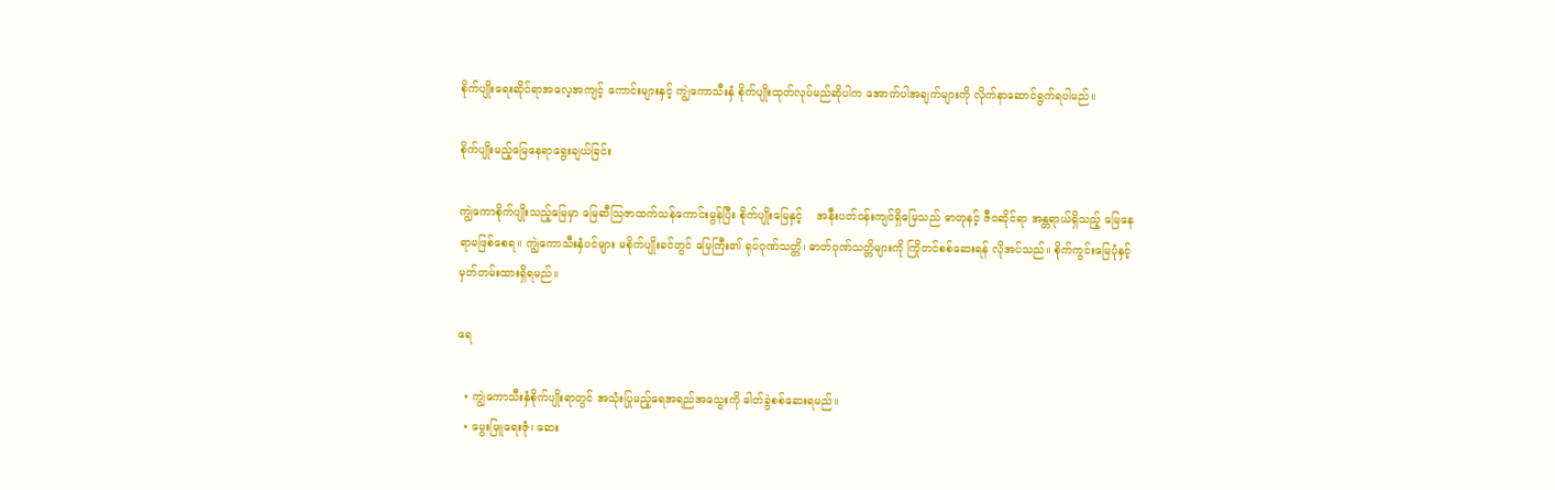စိုက်ပျိုးရေးဆိုင်ရာအလေ့အကျင့် ကောင်းများနှင့် ကျွဲကောသီးနှံ စိုက်ပျိုးထုတ်လုပ်မည်ဆိုပါက အောက်ပါအချက်များကို လိုက်နာဆောင်ရွက်ရပါမည်။

စိုက်ပျိုးမည့်မြေနေရာရွေးချယ်ခြင်း

ကျွဲကောစိုက်ပျိုးသည့်မြေမှာ မြေဆီသြဇာထက်သန်ကောင်းမွန်ပြီး စိုက်ပျိုးမြေနှင့်    အနီးပတ်ဝန်းကျင်ရှိမြေသည် ဓာတုနင့် ဇီဝဆိုင်ရာ အန္တရာယ်ရှိသည့် မြေနေရာမဖြစ်စေရ။ ကျွဲကောသီးနှံပင်များ မစိုက်ပျိုးခင်တွင် မြေကြီး၏ ရုပ်ဂုဏ်သတ္တိ၊ ဓာတ်ဂုဏ်သတ္တိများကို ကြိုတင်စစ်ဆေးရန် လိုအပ်သည်။ စိုက်ကွင်းမြေပုံနှင့် မှတ်တမ်းထားရှိရမည်။

ရေ

  • ကျွဲကောသီးနှံစိုက်ပျိုးရာတွင် အသုံးပြုမည့်ရေအရည်အသွေးကို ဓါတ်ခွဲစစ်ဆေးရမည်။
  • မွေးမြူရေးဇုံ၊ ဆေး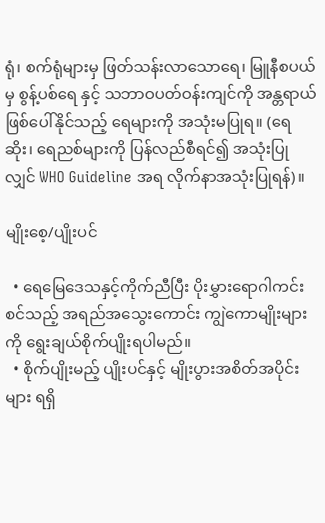ရုံ၊ စက်ရုံများမှ ဖြတ်သန်းလာသောရေ၊ မြူနီစပယ်မှ စွန့်ပစ်ရေ နှင့် သဘာဝပတ်ဝန်းကျင်ကို အန္တရာယ်ဖြစ်ပေါ်နိုင်သည့် ရေများကို အသုံးမပြုရ။ (ရေဆိုး၊ ရေညစ်များကို ပြန်လည်စီရင်၍ အသုံးပြုလျှင် WHO Guideline အရ လိုက်နာအသုံးပြုရန်)။

မျိုးစေ့/ပျိုးပင်

  • ရေမြေဒေသနှင့်ကိုက်ညီပြီး ပိုးမွှားရောဂါကင်းစင်သည့် အရည်အသွေးကောင်း ကျွဲကောမျိုးများကို ရွေးချယ်စိုက်ပျိုးရပါမည်။
  • စိုက်ပျိုးမည့် ပျိုးပင်နှင့် မျိုးပွားအစိတ်အပိုင်းများ ရရှိ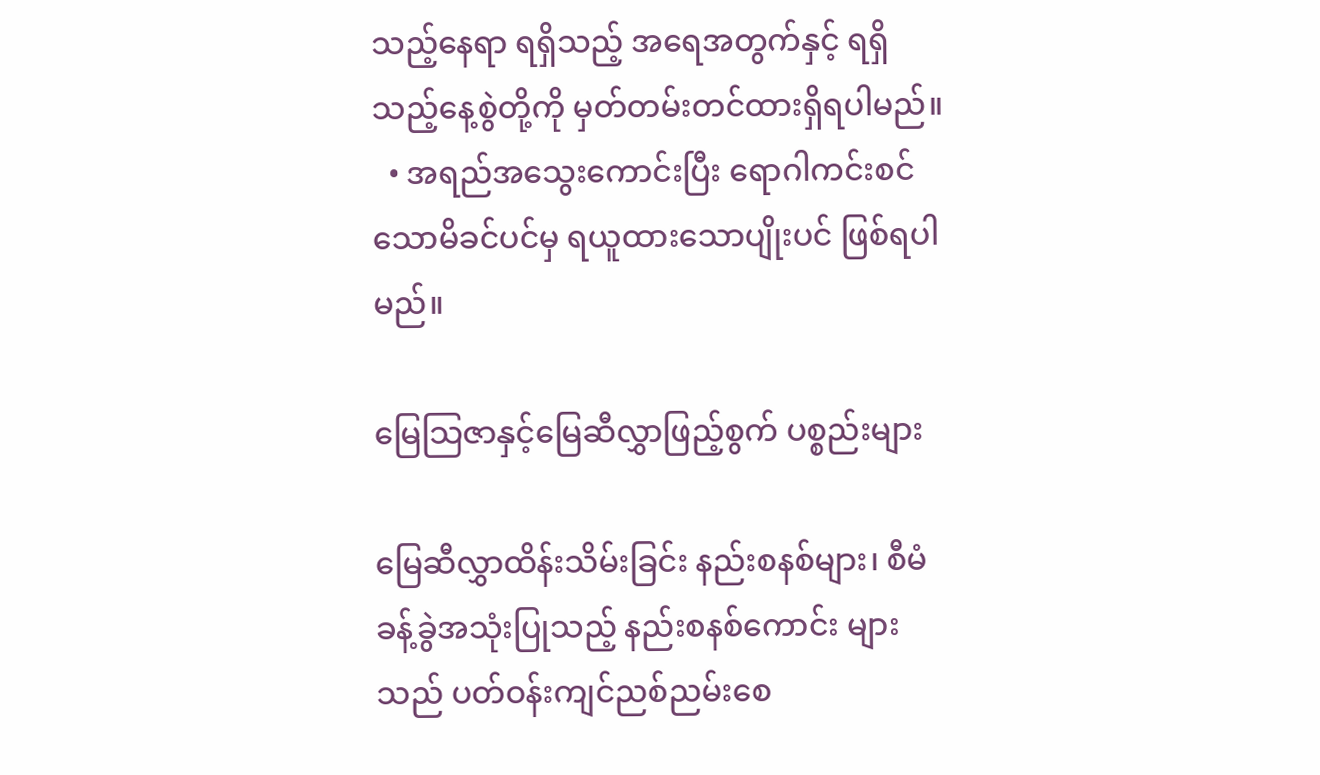သည့်နေရာ ရရှိသည့် အရေအတွက်နှင့် ရရှိသည့်နေ့စွဲတို့ကို မှတ်တမ်းတင်ထားရှိရပါမည်။
  • အရည်အသွေးကောင်းပြီး ရောဂါကင်းစင်သောမိခင်ပင်မှ ရယူထားသောပျိုးပင် ဖြစ်ရပါမည်။

မြေသြဇာနှင့်မြေဆီလွှာဖြည့်စွက် ပစ္စည်းများ

မြေဆီလွှာထိန်းသိမ်းခြင်း နည်းစနစ်များ၊ စီမံခန့်ခွဲအသုံးပြုသည့် နည်းစနစ်ကောင်း များသည် ပတ်ဝန်းကျင်ညစ်ညမ်းစေ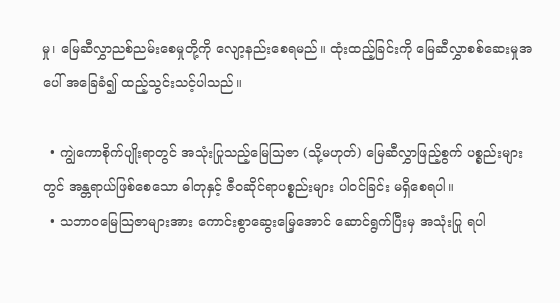မှု၊ မြေဆီလွှာညစ်ညမ်းစေမှုတို့ကို လျော့နည်းစေရမည်။ ထုံးထည့်ခြင်းကို မြေဆီလွှာစစ်ဆေးမှုအပေါ် အခြေခံ၍ ထည့်သွင်းသင့်ပါသည်။

  • ကျွဲကောစိုက်ပျိုးရာတွင် အသုံးပြုသည့်မြေသြဇာ (သို့မဟုတ်) မြေဆီလွှာဖြည့်စွက် ပစ္စည်းများတွင် အန္တရာယ်ဖြစ်စေသော ဓါတုနှင့် ဇီဝဆိုင်ရာပစ္စည်းများ ပါဝင်ခြင်း မရှိစေရပါ။
  • သဘာဝမြေသြဇာများအား ကောင်းစွာဆွေးမြေ့အောင် ဆောင်ရွက်ပြီးမှ အသုံးပြု ရပါ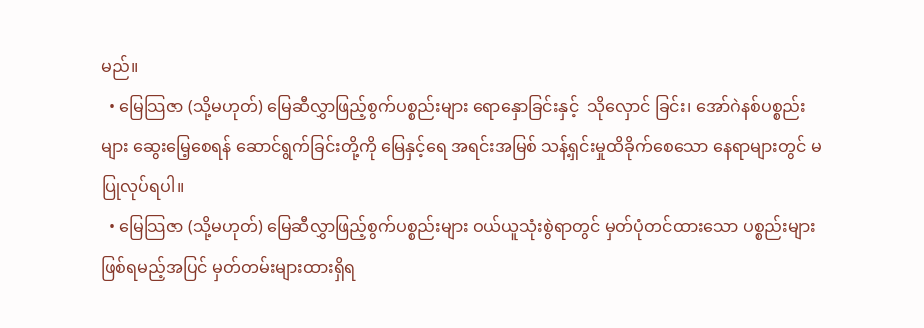မည်။
  • မြေသြဇာ (သို့မဟုတ်) မြေဆီလွှာဖြည့်စွက်ပစ္စည်းများ ရောနှောခြင်းနှင့်  သိုလှောင် ခြင်း၊ အော်ဂဲနစ်ပစ္စည်းများ ဆွေးမြေ့စေရန် ဆောင်ရွက်ခြင်းတို့ကို မြေနှင့်ရေ အရင်းအမြစ် သန့်ရှင်းမှုထိခိုက်စေသော နေရာများတွင် မပြုလုပ်ရပါ။
  • မြေသြဇာ (သို့မဟုတ်) မြေဆီလွှာဖြည့်စွက်ပစ္စည်းများ ဝယ်ယူသုံးစွဲရာတွင် မှတ်ပုံတင်ထားသော ပစ္စည်းများဖြစ်ရမည့်အပြင် မှတ်တမ်းများထားရှိရ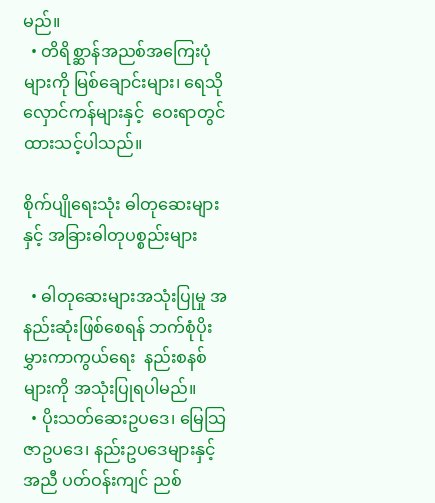မည်။
  • တိရိစ္ဆာန်အညစ်အကြေးပုံများကို မြစ်ချောင်းများ၊ ရေသိုလှောင်ကန်များနှင့်  ဝေးရာတွင် ထားသင့်ပါသည်။

စိုက်ပျိုရေးသုံး ဓါတုဆေးများနှင့် အခြားဓါတုပစ္စည်းများ

  • ဓါတုဆေးများအသုံးပြုမှု အနည်းဆုံးဖြစ်စေရန် ဘက်စုံပိုးမွှားကာကွယ်ရေး  နည်းစနစ်များကို အသုံးပြုရပါမည်။
  • ပိုးသတ်ဆေးဥပဒေ၊ မြေသြဇာဥပဒေ၊ နည်းဥပဒေများနှင့်အညီ ပတ်ဝန်းကျင် ညစ်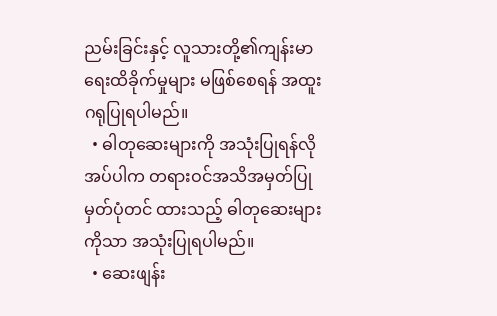ညမ်းခြင်းနှင့် လူသားတို့၏ကျန်းမာရေးထိခိုက်မှုများ မဖြစ်စေရန် အထူး ဂရုပြုရပါမည်။
  • ဓါတုဆေးများကို အသုံးပြုရန်လိုအပ်ပါက တရားဝင်အသိအမှတ်ပြု မှတ်ပုံတင် ထားသည့် ဓါတုဆေးများကိုသာ အသုံးပြုရပါမည်။
  • ဆေးဖျန်း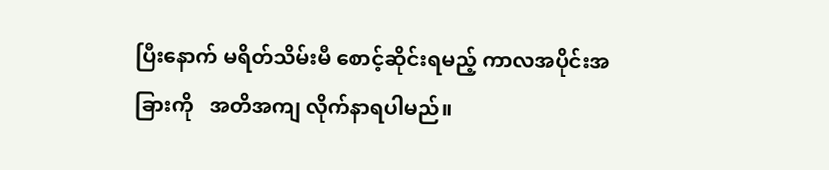ပြီးနောက် မရိတ်သိမ်းမီ စောင့်ဆိုင်းရမည့် ကာလအပိုင်းအခြားကို   အတိအကျ လိုက်နာရပါမည်။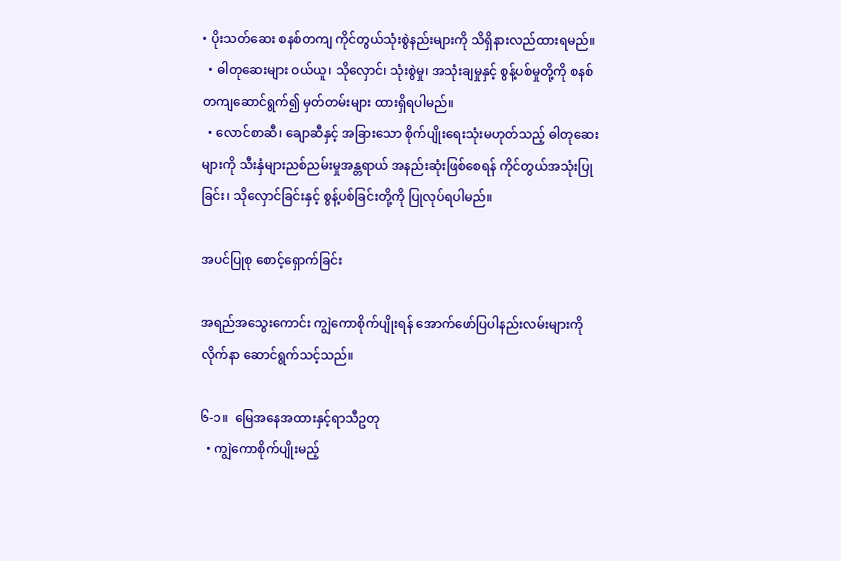• ပိုးသတ်ဆေး စနစ်တကျ ကိုင်တွယ်သုံးစွဲနည်းများကို သိရှိနားလည်ထားရမည်။
  • ဓါတုဆေးများ ဝယ်ယူ၊ သိုလှောင်၊ သုံးစွဲမှု၊ အသုံးချမှုနှင့် စွန့်ပစ်မှုတို့ကို စနစ်တကျဆောင်ရွက်၍ မှတ်တမ်းများ ထားရှိရပါမည်။
  • လောင်စာဆီ၊ ချောဆီနှင့် အခြားသော စိုက်ပျိုးရေးသုံးမဟုတ်သည့် ဓါတုဆေး များကို သီးနှံများညစ်ညမ်းမှုအန္တရာယ် အနည်းဆုံးဖြစ်စေရန် ကိုင်တွယ်အသုံးပြု ခြင်း၊ သိုလှောင်ခြင်းနှင့် စွန့်ပစ်ခြင်းတို့ကို ပြုလုပ်ရပါမည်။

အပင်ပြုစု စောင့်ရှောက်ခြင်း

အရည်အသွေးကောင်း ကျွဲကောစိုက်ပျိုးရန် အောက်ဖော်ပြပါနည်းလမ်းများကို လိုက်နာ ဆောင်ရွက်သင့်သည်။

၆-၁။  မြေအနေအထားနှင့်ရာသီဥတု
  • ကျွဲကောစိုက်ပျိုးမည့်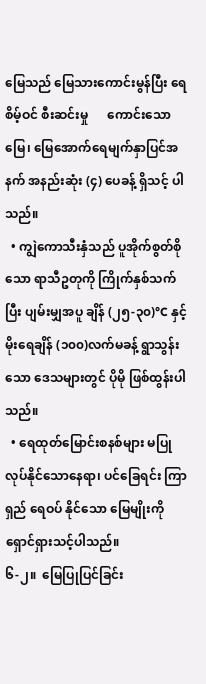မြေသည် မြေသားကောင်းမွန်ပြီး ရေစိမ့်ဝင် စီးဆင်းမှု      ကောင်းသောမြေ၊ မြေအောက်ရေမျက်နှာပြင်အနက် အနည်းဆုံး (၄) ပေခန့် ရှိသင့် ပါသည်။
  • ကျွဲကောသီးနှံသည် ပူအိုက်စွတ်စိုသော ရာသီဥတုကို ကြိုက်နှစ်သက်ပြီး ပျမ်းမျှအပူ ချိန် (၂၅-၃၀)°C နှင့် မိုးရေချိန် (၁၀၀)လက်မခန့် ရွာသွန်းသော ဒေသများတွင် ပိုမို ဖြစ်ထွန်းပါသည်။
  • ရေထုတ်မြောင်းစနစ်များ မပြုလုပ်နိုင်သောနေရာ၊ ပင်ခြေရင်း ကြာရှည် ရေဝပ် နိုင်သော မြေမျိုးကို ရှောင်ရှားသင့်ပါသည်။
၆-၂။  မြေပြုပြင်ခြင်း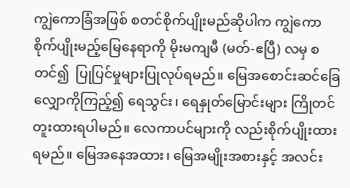ကျွဲကောခြံအဖြစ် စတင်စိုက်ပျိုးမည်ဆိုပါက ကျွဲကောစိုက်ပျိုးမည့်မြေနေရာကို မိုးမကျမီ (မတ်-ဧပြီ) လမှ စတင်၍  ပြုပြင်မှုများပြုလုပ်ရမည်။ မြေအစောင်းဆင်ခြေ      လျှောကိုကြည့်၍ ရေသွင်း၊ ရေနှုတ်မြောင်းများ ကြိုတင်တူးထားရပါမည်။ လေကာပင်များကို လည်းစိုက်ပျိုးထားရမည်။ မြေအနေအထား၊ မြေအမျိုးအစားနှင့် အလင်း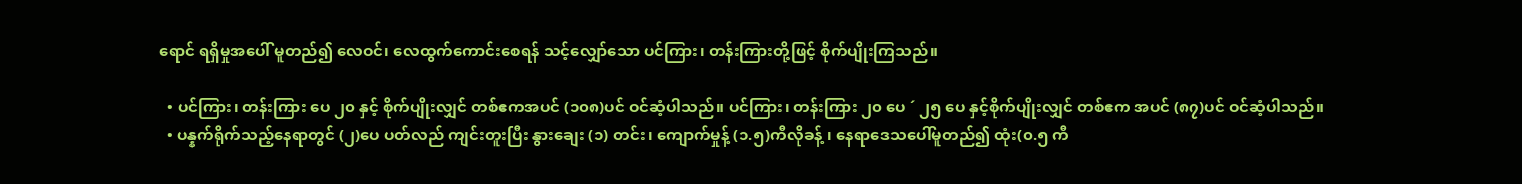ရောင် ရရှိမှုအပေါ် မူတည်၍ လေဝင်၊ လေထွက်ကောင်းစေရန် သင့်လျှော်သော ပင်ကြား၊ တန်းကြားတို့ဖြင့် စိုက်ပျိုးကြသည်။

  • ပင်ကြား၊ တန်းကြား ပေ ၂၀ နှင့် စိုက်ပျိုးလျှင် တစ်ဧကအပင် (၁၀၈)ပင် ဝင်ဆံ့ပါသည်။ ပင်ကြား၊ တန်းကြား ၂၀ ပေ ´ ၂၅ ပေ နှင့်စိုက်ပျိုးလျှင် တစ်ဧက အပင် (၈၇)ပင် ဝင်ဆံ့ပါသည်။
  • ပန္နက်ရိုက်သည့်နေရာတွင် (၂)ပေ ပတ်လည် ကျင်းတူးပြီး နွားချေး (၁) တင်း၊ ကျောက်မှုန့် (၁.၅)ကီလိုခန့် ၊ နေရာဒေသပေါ်မူတည်၍ ထုံး(၀.၅ ကီ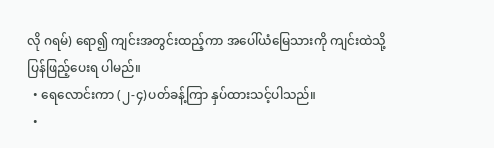လို ဂရမ်) ရော၍ ကျင်းအတွင်းထည့်ကာ အပေါ်ယံမြေသားကို ကျင်းထဲသို့ ပြန်ဖြည့်ပေးရ ပါမည်။
  • ရေလောင်းကာ (၂-၄)ပတ်ခန့်ကြာ နှပ်ထားသင့်ပါသည်။
  •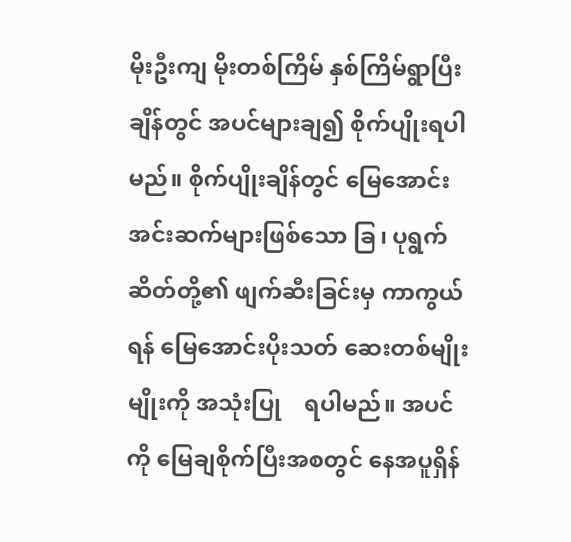မိုးဦးကျ မိုးတစ်ကြိမ် နှစ်ကြိမ်ရွာပြီးချိန်တွင် အပင်များချ၍ စိုက်ပျိုးရပါမည်။ စိုက်ပျိုးချိန်တွင် မြေအောင်းအင်းဆက်များဖြစ်သော ခြ၊ ပုရွက်ဆိတ်တို့၏ ဖျက်ဆီးခြင်းမှ ကာကွယ်ရန် မြေအောင်းပိုးသတ် ဆေးတစ်မျိုးမျိုးကို အသုံးပြု    ရပါမည်။ အပင်ကို မြေချစိုက်ပြီးအစတွင် နေအပူရှိန်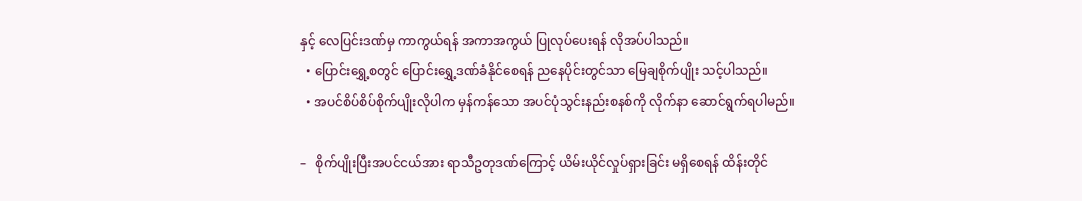နှင့် လေပြင်းဒဏ်မှ ကာကွယ်ရန် အကာအကွယ် ပြုလုပ်ပေးရန် လိုအပ်ပါသည်။
  • ပြောင်းရွှေ့စတွင် ပြောင်းရွှေ့ဒဏ်ခံနိုင်စေရန် ညနေပိုင်းတွင်သာ မြေချစိုက်ပျိုး သင့်ပါသည်။
  • အပင်စိပ်စိပ်စိုက်ပျိုးလိုပါက မှန်ကန်သော အပင်ပုံသွင်းနည်းစနစ်ကို လိုက်နာ ဆောင်ရွက်ရပါမည်။

–   စိုက်ပျိုးပြီးအပင်ငယ်အား ရာသီဥတုဒဏ်ကြောင့် ယိမ်းယိုင်လှုပ်ရှားခြင်း မရှိစေရန် ထိန်းတိုင်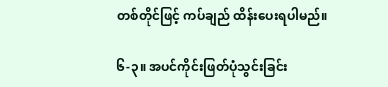တစ်တိုင်ဖြင့် ကပ်ချည် ထိန်းပေးရပါမည်။

၆-၃။ အပင်ကိုင်းဖြတ်ပုံသွင်းခြင်း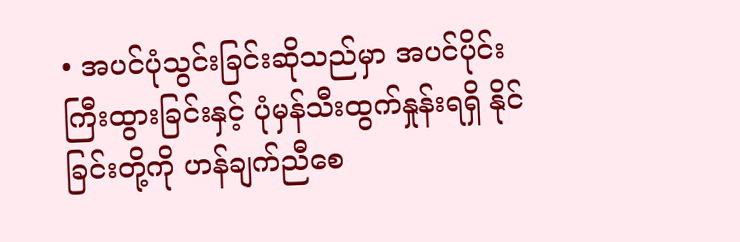• အပင်ပုံသွင်းခြင်းဆိုသည်မှာ အပင်ပိုင်းကြီးထွားခြင်းနှင့် ပုံမှန်သီးထွက်နှုန်းရရှိ နိုင်ခြင်းတို့ကို ဟန်ချက်ညီစေ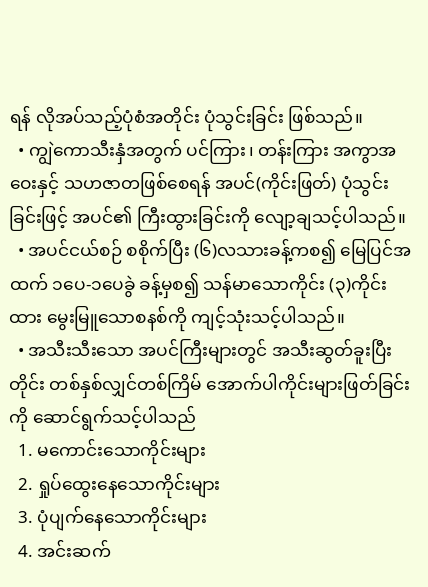ရန် လိုအပ်သည့်ပုံစံအတိုင်း ပုံသွင်းခြင်း ဖြစ်သည်။
  • ကျွဲကောသီးနှံအတွက် ပင်ကြား၊ တန်းကြား အကွာအဝေးနှင့် သဟဇာတဖြစ်စေရန် အပင်(ကိုင်းဖြတ်) ပုံသွင်းခြင်းဖြင့် အပင်၏ ကြီးထွားခြင်းကို လျော့ချသင့်ပါသည်။
  • အပင်ငယ်စဉ် စစိုက်ပြီး (၆)လသားခန့်ကစ၍ မြေပြင်အထက် ၁ပေ-၁ပေခွဲ ခန့်မှစ၍ သန်မာသောကိုင်း (၃)ကိုင်းထား မွေးမြူသောစနစ်ကို ကျင့်သုံးသင့်ပါသည်။
  • အသီးသီးသော အပင်ကြီးများတွင် အသီးဆွတ်ခူးပြီးတိုင်း တစ်နှစ်လျှင်တစ်ကြိမ် အောက်ပါကိုင်းများဖြတ်ခြင်းကို ဆောင်ရွက်သင့်ပါသည်
  1. မကောင်းသောကိုင်းများ
  2. ရှုပ်ထွေးနေသောကိုင်းများ
  3. ပုံပျက်နေသောကိုင်းများ
  4. အင်းဆက်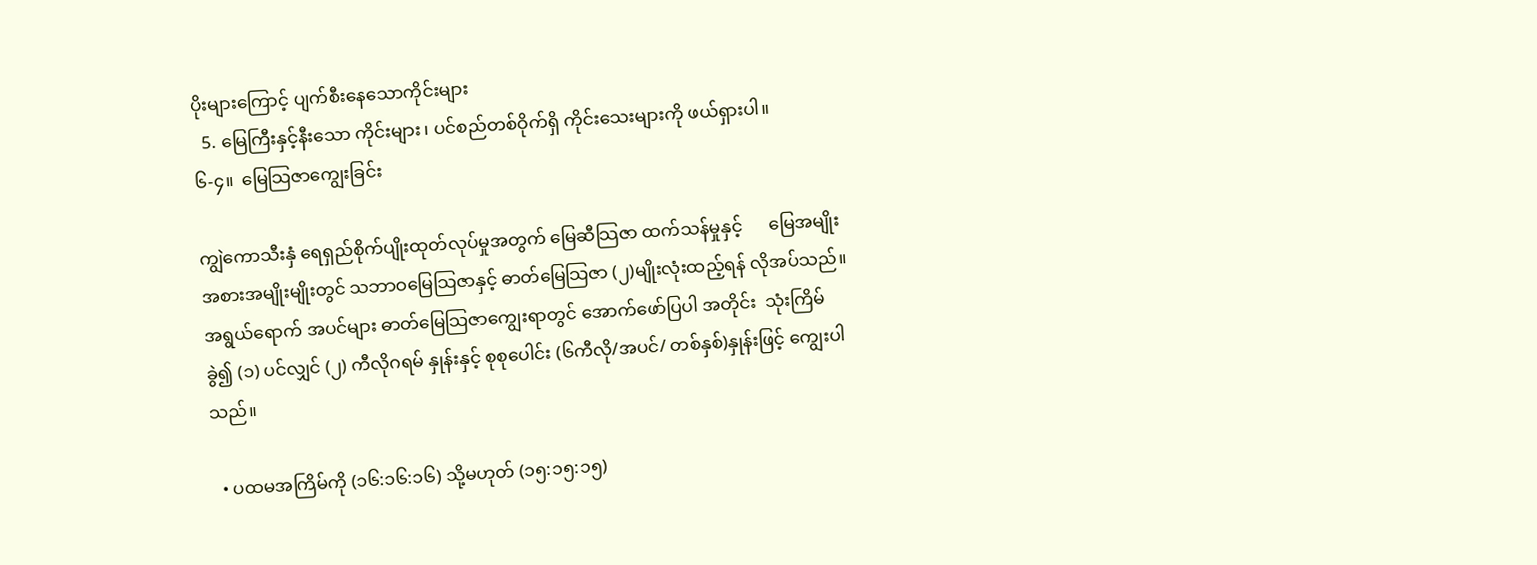ပိုးများကြောင့် ပျက်စီးနေသောကိုင်းများ
  5. မြေကြီးနှင့်နီးသော ကိုင်းများ၊ ပင်စည်တစ်ဝိုက်ရှိ ကိုင်းသေးများကို ဖယ်ရှားပါ။
၆-၄။  မြေသြဇာကျွေးခြင်း

ကျွဲကောသီးနှံ ရေရှည်စိုက်ပျိုးထုတ်လုပ်မှုအတွက် မြေဆီသြဇာ ထက်သန်မှုနှင့်      မြေအမျိုးအစားအမျိုးမျိုးတွင် သဘာဝမြေသြဇာနှင့် ဓာတ်မြေသြဇာ (၂)မျိုးလုံးထည့်ရန် လိုအပ်သည်။ အရွယ်ရောက် အပင်များ ဓာတ်မြေသြဇာကျွေးရာတွင် အောက်ဖော်ပြပါ အတိုင်း  သုံးကြိမ် ခွဲ၍ (၁) ပင်လျှင် (၂) ကီလိုဂရမ် နှုန်းနှင့် စုစုပေါင်း (၆ကီလို/အပင်/ တစ်နှစ်)နှုန်းဖြင့် ကျွေးပါသည်။

  • ပထမအကြိမ်ကို (၁၆:၁၆:၁၆) သို့မဟုတ် (၁၅:၁၅:၁၅)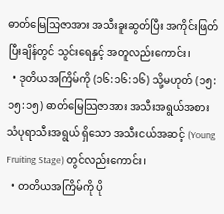ဓာတ်မြေသြဇာအား အသီးခူးဆွတ်ပြီး အကိုင်းဖြတ်ပြီးချိန်တွင် သွင်းရေနှင့် အတူလည်းကောင်း၊
  • ဒုတိယအကြိမ်ကို (၁၆:၁၆:၁၆) သို့မဟုတ် (၁၅:၁၅:၁၅) ဓာတ်မြေသြဇာအား အသီးအရွယ်အစား သံပုရာသီးအရွယ် ရှိသော အသီးငယ်အဆင့် (Young Fruiting Stage) တွင်လည်းကောင်း၊
  • တတိယအကြိမ်ကို ပို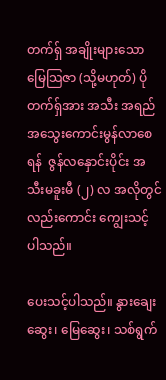တက်ရှ် အချိုးများသော မြေသြဇာ (သို့မဟုတ်) ပိုတက်ရှ်အား အသီး အရည်အသွေးကောင်းမွန်လာစေရန်  ဇွန်လနှောင်းပိုင်း အသီးမခူးမီ (၂) လ အလိုတွင်လည်းကောင်း ကျွေးသင့် ပါသည်။

ပေးသင့်ပါသည်။ နွားချေးဆွေး၊ မြေဆွေး၊ သစ်ရွက်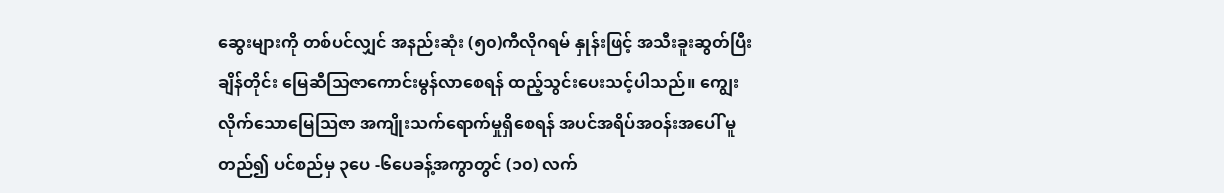ဆွေးများကို တစ်ပင်လျှင် အနည်းဆုံး (၅၀)ကီလိုဂရမ် နှုန်းဖြင့် အသီးခူးဆွတ်ပြီးချိန်တိုင်း မြေဆီသြဇာကောင်းမွန်လာစေရန် ထည့်သွင်းပေးသင့်ပါသည်။ ကျွေးလိုက်သောမြေသြဇာ အကျိုးသက်ရောက်မှုရှိစေရန် အပင်အရိပ်အဝန်းအပေါ် မူတည်၍ ပင်စည်မှ ၃ပေ -၆ပေခန့်အကွာတွင် (၁၀) လက်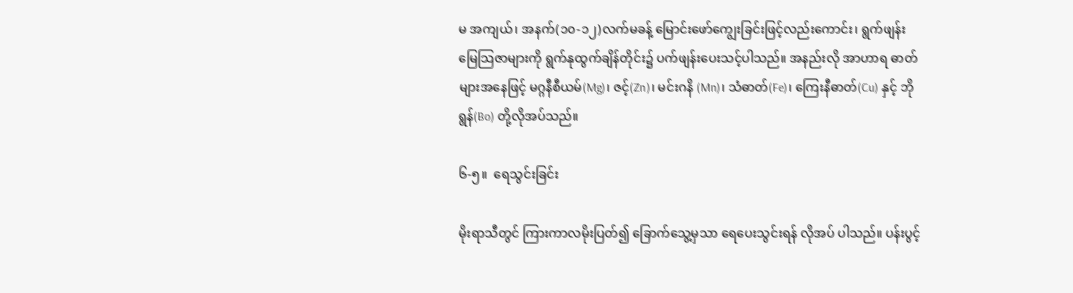မ အကျယ်၊ အနက်(၁၀-၁၂)လက်မခန့် မြောင်းဖော်ကျွေးခြင်းဖြင့်လည်းကောင်း၊ ရွက်ဖျန်း မြေသြဇာများကို ရွက်နုထွက်ချိန်တိုင်း၌ ပက်ဖျန်းပေးသင့်ပါသည်။ အနည်းလို အာဟာရ ဓာတ်များအနေဖြင့် မဂ္ဂနီစီယမ်(Mg)၊ ဇင့်(Zn)၊ မင်းဂနိ (Mn)၊ သံဓာတ်(Fe)၊ ကြေးနီဓာတ်(Cu) နှင့် ဘိုရွန်(Bo) တို့လိုအပ်သည်။

၆-၅။  ရေသွင်းခြင်း

မိုးရာသီတွင် ကြားကာလမိုးပြတ်၍ ခြောက်သွေ့မှသာ ရေပေးသွင်းရန် လိုအပ် ပါသည်။ ပန်းပွင့်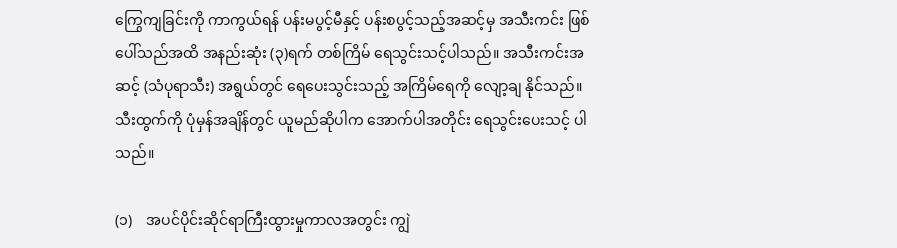ကြွေကျခြင်းကို ကာကွယ်ရန် ပန်းမပွင့်မီနှင့် ပန်းစပွင့်သည့်အဆင့်မှ အသီးကင်း ဖြစ်ပေါ်သည်အထိ အနည်းဆုံး (၃)ရက် တစ်ကြိမ် ရေသွင်းသင့်ပါသည်။ အသီးကင်းအဆင့် (သံပုရာသီး) အရွယ်တွင် ရေပေးသွင်းသည့် အကြိမ်ရေကို လျော့ချ နိုင်သည်။ သီးထွက်ကို ပုံမှန်အချိန်တွင် ယူမည်ဆိုပါက အောက်ပါအတိုင်း ရေသွင်းပေးသင့် ပါသည်။

(၁)    အပင်ပိုင်းဆိုင်ရာကြီးထွားမှုကာလအတွင်း ကျွဲ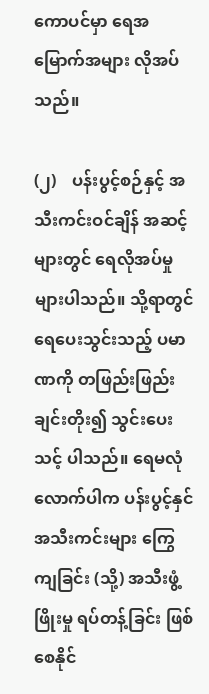ကောပင်မှာ ရေအမြောက်အများ လိုအပ်သည်။

(၂)    ပန်းပွင့်စဉ်နှင့် အသီးကင်းဝင်ချိန် အဆင့်များတွင် ရေလိုအပ်မှုများပါသည်။ သို့ရာတွင် ရေပေးသွင်းသည့် ပမာဏကို တဖြည်းဖြည်းချင်းတိုး၍ သွင်းပေးသင့် ပါသည်။ ရေမလုံလောက်ပါက ပန်းပွင့်နှင်အသီးကင်းများ ကြွေကျခြင်း (သို့) အသီးဖွံ့ဖြိုးမှု ရပ်တန့်ခြင်း ဖြစ်စေနိုင်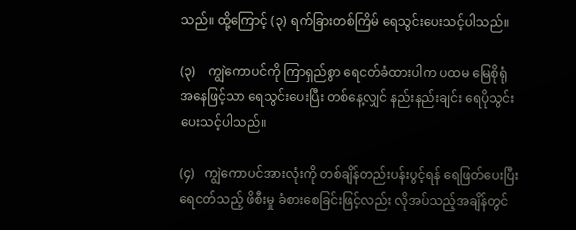သည်။ ထို့ကြောင့် (၃) ရက်ခြားတစ်ကြိမ် ရေသွင်းပေးသင့်ပါသည်။

(၃)    ကျွဲကောပင်ကို ကြာရှည်စွာ ရေငတ်ခံထားပါက ပထမ မြေစိုရုံ   အနေဖြင့်သာ ရေသွင်းပေးပြီး တစ်နေ့လျှင် နည်းနည်းချင်း ရေပိုသွင်းပေးသင့်ပါသည်။

(၄)   ကျွဲကောပင်အားလုံးကို တစ်ချိန်တည်းပန်းပွင့်ရန် ရေဖြတ်ပေးပြီး ရေငတ်သည့် ဖိစီးမှု ခံစားစေခြင်းဖြင့်လည်း လိုအပ်သည့်အချိန်တွင်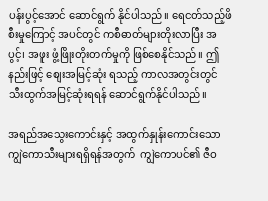ပန်းပွင့်အောင် ဆောင်ရွက် နိုင်ပါသည်။ ရေငတ်သည့်ဖိစီးမှုကြောင့် အပင်တွင် ကစီဓာတ်များတိုးလာပြီး အပွင့်၊ အဖူး ဖွံ့ဖြိုးတိုးတက်မှုကို ဖြစ်စေနိုင်သည်။ ဤနည်းဖြင့် စျေးအမြင့်ဆုံး ရသည့် ကာလအတွင်းတွင် သီးထွက်အမြင့်ဆုံးရရန် ဆောင်ရွက်နိုင်ပါသည်။

အရည်အသွေးကောင်းနှင့် အထွက်နှုန်းကောင်းသော ကျွဲကောသီးများရရှိရန်အတွက်  ကျွဲကောပင်၏ ဇီဝ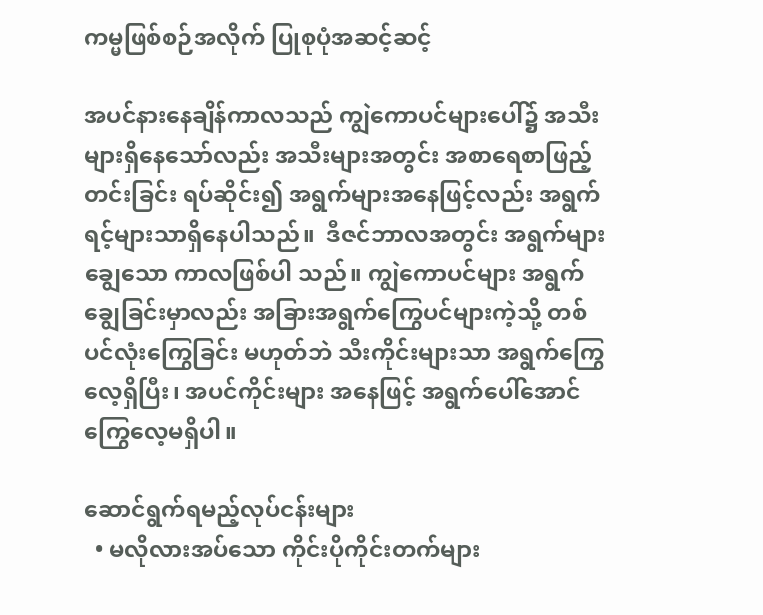ကမ္မဖြစ်စဉ်အလိုက် ပြုစုပုံအဆင့်ဆင့်

အပင်နားနေချိန်ကာလသည် ကျွဲကောပင်များပေါ်၌ အသီးများရှိနေသော်လည်း အသီးများအတွင်း အစာရေစာဖြည့်တင်းခြင်း ရပ်ဆိုင်း၍ အရွက်များအနေဖြင့်လည်း အရွက်ရင့်များသာရှိနေပါသည်။  ဒီဇင်ဘာလအတွင်း အရွက်များ ချွေသော ကာလဖြစ်ပါ သည်။ ကျွဲကောပင်များ အရွက်ချွေခြင်းမှာလည်း အခြားအရွက်ကြွေပင်များကဲ့သို့ တစ်ပင်လုံးကြွေခြင်း မဟုတ်ဘဲ သီးကိုင်းများသာ အရွက်ကြွေလေ့ရှိပြီး၊ အပင်ကိုင်းများ အနေဖြင့် အရွက်ပေါ်အောင် ကြွေလေ့မရှိပါ။

ဆောင်ရွက်ရမည့်လုပ်ငန်းများ
  • မလိုလားအပ်သော ကိုင်းပိုကိုင်းတက်များ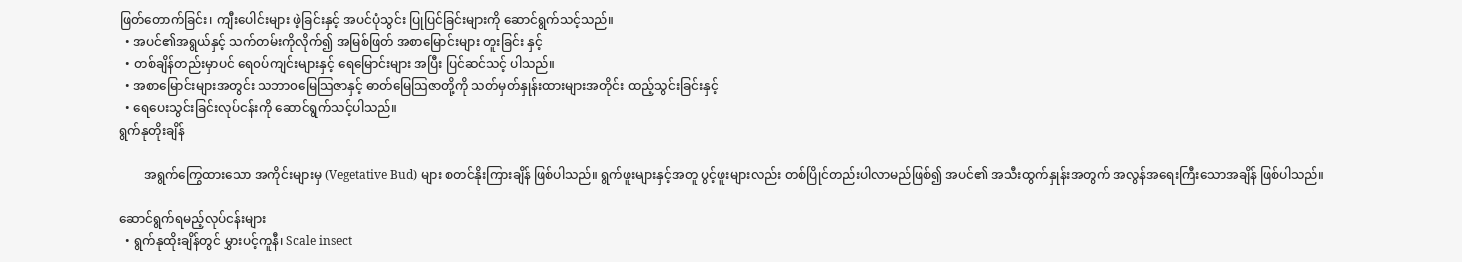ဖြတ်တောက်ခြင်း၊ ကျီးပေါင်းများ ဖဲ့ခြင်းနှင့် အပင်ပုံသွင်း ပြုပြင်ခြင်းများကို ဆောင်ရွက်သင့်သည်။
  • အပင်၏အရွယ်နှင့် သက်တမ်းကိုလိုက်၍ အမြစ်ဖြတ် အစာမြောင်းများ တူးခြင်း နှင့်
  • တစ်ချိန်တည်းမှာပင် ရေ၀ပ်ကျင်းများနှင့် ရေမြောင်းများ အပြီး ပြင်ဆင်သင့် ပါသည်။
  • အစာမြောင်းများအတွင်း သဘာ၀မြေသြဇာနှင့် ဓာတ်မြေသြဇာတို့ကို သတ်မှတ်နှုန်းထားများအတိုင်း ထည့်သွင်းခြင်းနှင့်
  • ရေပေးသွင်းခြင်းလုပ်ငန်းကို ဆောင်ရွက်သင့်ပါသည်။
ရွက်နုတိုးချိန်

        အရွက်ကြွေထားသော အကိုင်းများမှ (Vegetative Bud) များ စတင်နိုးကြားချိန် ဖြစ်ပါသည်။ ရွက်ဖူးများနှင့်အတူ ပွင့်ဖူးများလည်း တစ်ပြိုင်တည်းပါလာမည်ဖြစ်၍ အပင်၏ အသီးထွက်နှုန်းအတွက် အလွန်အရေးကြီးသောအချိန် ဖြစ်ပါသည်။

ဆောင်ရွက်ရမည့်လုပ်ငန်းများ
  • ရွက်နုထိုးချိန်တွင် မွှားပင့်ကူနီ၊ Scale insect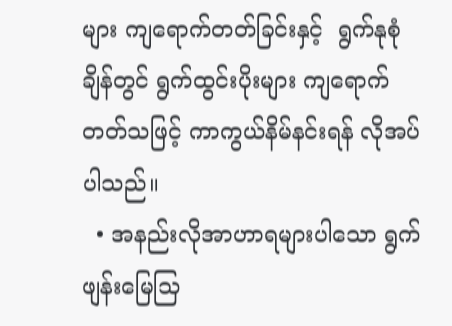များ ကျရောက်တတ်ခြင်းနှင့်  ရွက်နုစုံချိန်တွင် ရွက်ထွင်းပိုးများ ကျရောက်တတ်သဖြင့် ကာကွယ်နိမ်နင်းရန် လိုအပ်ပါသည်။
  • အနည်းလိုအာဟာရများပါသော ရွက်ဖျန်းမြေသြ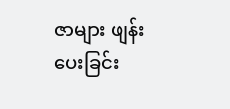ဇာများ ဖျန်းပေးခြင်း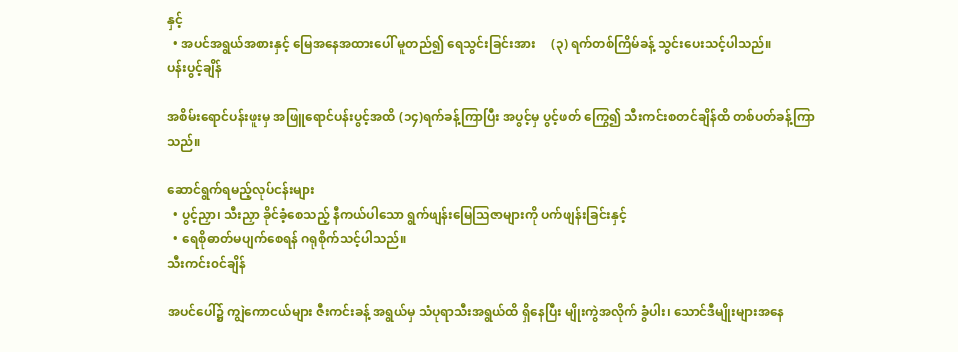နှင့်
  • အပင်အရွယ်အစားနှင့် မြေအနေအထားပေါ် မူတည်၍ ရေသွင်းခြင်းအား     (၃) ရက်တစ်ကြိမ်ခန့် သွင်းပေးသင့်ပါသည်။
ပန်းပွင့်ချိန်

အစိမ်းရောင်ပန်းဖူးမှ အဖြူရောင်ပန်းပွင့်အထိ (၁၄)ရက်ခန့်ကြာပြီး အပွင့်မှ ပွင့်ဖတ် ကြွေ၍ သီးကင်းစတင်ချိန်ထိ တစ်ပတ်ခန့်ကြာသည်။

ဆောင်ရွက်ရမည့်လုပ်ငန်းများ
  • ပွင့်ညှာ၊ သီးညှာ ခိုင်ခံ့စေသည့် နီကယ်ပါသော ရွက်ဖျန်းမြေသြဇာများကို ပက်ဖျန်းခြင်းနှင့်
  • ရေစိုဓာတ်မပျက်စေရန် ဂရုစိုက်သင့်ပါသည်။
သီးကင်း၀င်ချိန်

အပင်ပေါ်၌ ကျွဲကောငယ်များ ဇီးကင်းခန့် အရွယ်မှ သံပုရာသီးအရွယ်ထိ ရှိနေပြီး မျိုးကွဲအလိုက် ခွံပါး၊ သောင်ဒီမျိုးများအနေ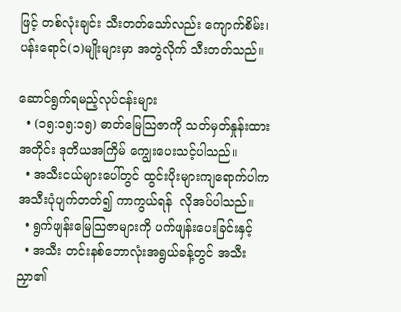ဖြင့် တစ်လုံးချင်း သီးတတ်သော်လည်း ကျောက်စိမ်း၊ ပန်းရောင်(၁)မျိုးများမှာ အတွဲလိုက် သီးတတ်သည်။

ဆောင်ရွက်ရမည့်လုပ်ငန်းများ
  • (၁၅:၁၅:၁၅) ဓာတ်မြေသြဇာကို သတ်မှတ်နှုန်းထားအတိုင်း ဒုတိယအကြိမ် ကျွေးပေးသင့်ပါသည်။
  • အသီးငယ်များပေါ်တွင် ထွင်းပိုးများကျရောက်ပါက အသီးပုံပျက်တတ်၍ ကာကွယ်ရန်  လိုအပ်ပါသည်။
  • ရွက်ဖျန်းမြေသြဇာများကို ပက်ဖျန်းပေးခြင်းနှင့်
  • အသီး တင်းနစ်ဘောလုံးအရွယ်ခန့်တွင် အသီးညှာ၏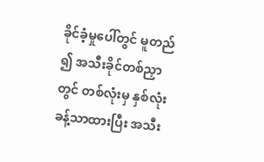ခိုင်ခံ့မှုပေါ်တွင် မူတည် ၍ အသီးခိုင်တစ်ညှာတွင် တစ်လုံးမှ နှစ်လုံးခန့်သာထားပြီး အသီး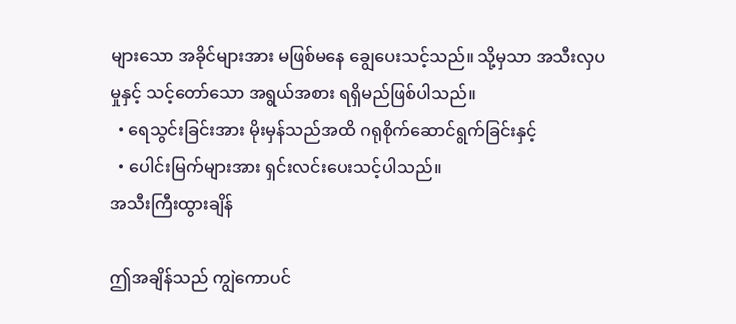များသော အခိုင်များအား မဖြစ်မနေ ချွေပေးသင့်သည်။ သို့မှသာ အသီးလှပမှုနှင့် သင့်တော်သော အရွယ်အစား ရရှိမည်ဖြစ်ပါသည်။
  • ရေသွင်းခြင်းအား မိုးမှန်သည်အထိ ဂရုစိုက်ဆောင်ရွက်ခြင်းနှင့်
  • ပေါင်းမြက်များအား ရှင်းလင်းပေးသင့်ပါသည်။
အသီးကြီးထွားချိန်

ဤအချိန်သည် ကျွဲကောပင်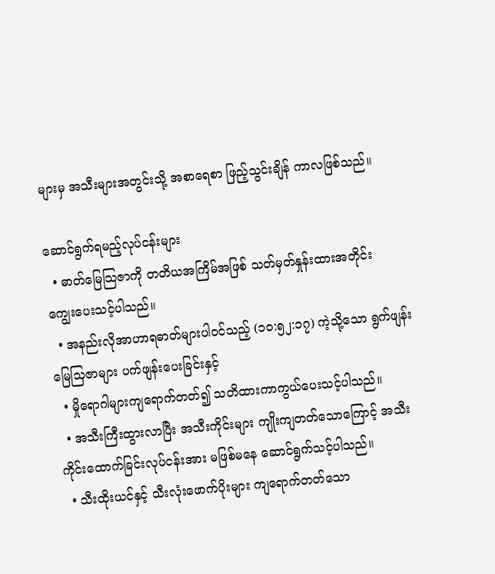များမှ အသီးများအတွင်းသို့ အစာရေစာ ဖြည့်သွင်းချိန် ကာလဖြစ်သည်။

ဆောင်ရွက်ရမည့်လုပ်ငန်းများ
  • ဓာတ်မြေသြဇာကို တတိယအကြိမ်အဖြစ် သတ်မှတ်နှုန်းထားအတိုင်း      ကျွေးပေးသင့်ပါသည်။
  • အနည်းလိုအာဟာရဓာတ်များပါဝင်သည့် (၁၀:၅၂:၁၇) ကဲ့သို့သော ရွက်ဖျန်း မြေသြဇာများ ပက်ဖျန်းပေးခြင်းနှင့်
  • မှိုရောဂါများကျရောက်တတ်၍ သတိထားကာကွယ်ပေးသင့်ပါသည်။
  • အသီးကြီးထွားလာပြီး အသီးကိုင်းများ ကျိုးကျတတ်သောကြောင့် အသီး ကိုင်းထောက်ခြင်းလုပ်ငန်းအား မဖြစ်မနေ ဆောင်ရွက်သင့်ပါသည်။
  • သီးထိုးယင်နှင့် သီးလုံးဖောက်ပိုးများ ကျရောက်တတ်သော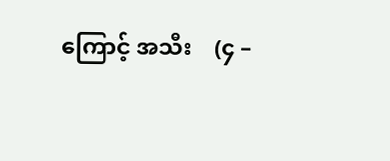ကြောင့် အသီး    (၄ –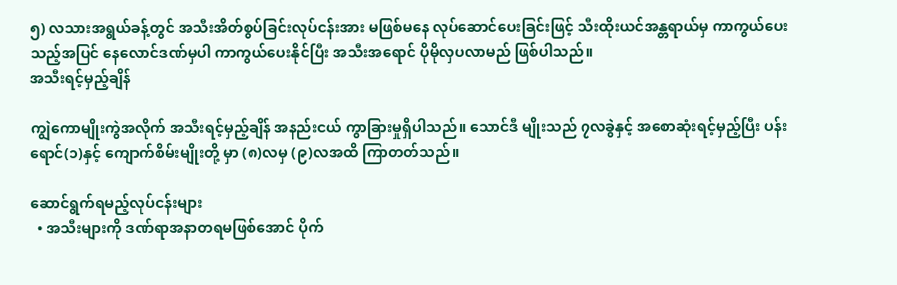၅) လသားအရွယ်ခန့်တွင် အသီးအိတ်စွပ်ခြင်းလုပ်ငန်းအား မဖြစ်မနေ လုပ်ဆောင်ပေးခြင်းဖြင့် သီးထိုးယင်အန္တရာယ်မှ ကာကွယ်ပေးသည့်အပြင် နေလောင်ဒဏ်မှပါ ကာကွယ်ပေးနိုင်ပြီး အသီးအရောင် ပိုမိုလှပလာမည် ဖြစ်ပါသည်။
အသီးရင့်မှည့်ချိန်

ကျွဲကောမျိုးကွဲအလိုက် အသီးရင့်မှည့်ချိန် အနည်းငယ် ကွာခြားမှုရှိပါသည်။ သောင်ဒီ မျိုးသည် ၇လခွဲနှင့် အစောဆုံးရင့်မှည့်ပြီး ပန်းရောင်(၁)နှင့် ကျောက်စိမ်းမျိုးတို့ မှာ (၈)လမှ (၉)လအထိ ကြာတတ်သည်။

ဆောင်ရွက်ရမည့်လုပ်ငန်းများ
  • အသီးများကို ဒဏ်ရာအနာတရမဖြစ်အောင် ပိုက်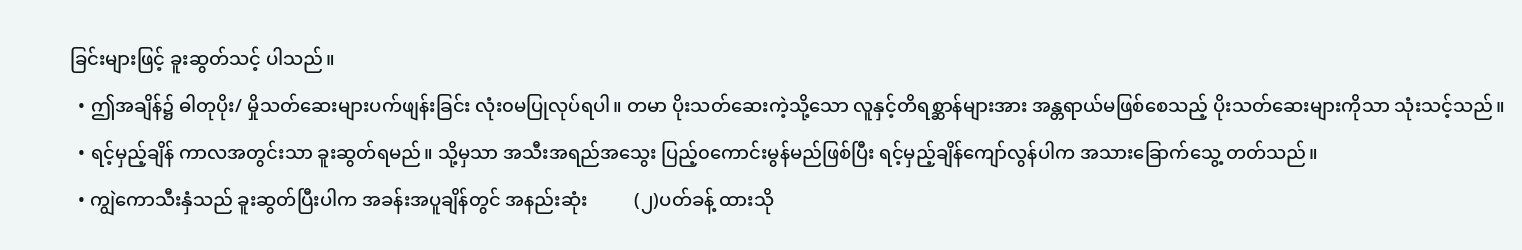ခြင်းများဖြင့် ခူးဆွတ်သင့် ပါသည်။
  • ဤအချိန်၌ ဓါတုပိုး/ မှိုသတ်ဆေးများပက်ဖျန်းခြင်း လုံး၀မပြုလုပ်ရပါ။ တမာ ပိုးသတ်ဆေးကဲ့သို့သော လူနှင့်တိရစ္ဆာန်များအား အန္တရာယ်မဖြစ်စေသည့် ပိုးသတ်ဆေးများကိုသာ သုံးသင့်သည်။
  • ရင့်မှည့်ချိန် ကာလအတွင်းသာ ခူးဆွတ်ရမည်။ သို့မှသာ အသီးအရည်အသွေး ပြည့်၀ကောင်းမွန်မည်ဖြစ်ပြီး ရင့်မှည့်ချိန်ကျော်လွန်ပါက အသားခြောက်သွေ့ တတ်သည်။
  • ကျွဲကောသီးနှံသည် ခူးဆွတ်ပြီးပါက အခန်းအပူချိန်တွင် အနည်းဆုံး          (၂)ပတ်ခန့် ထားသို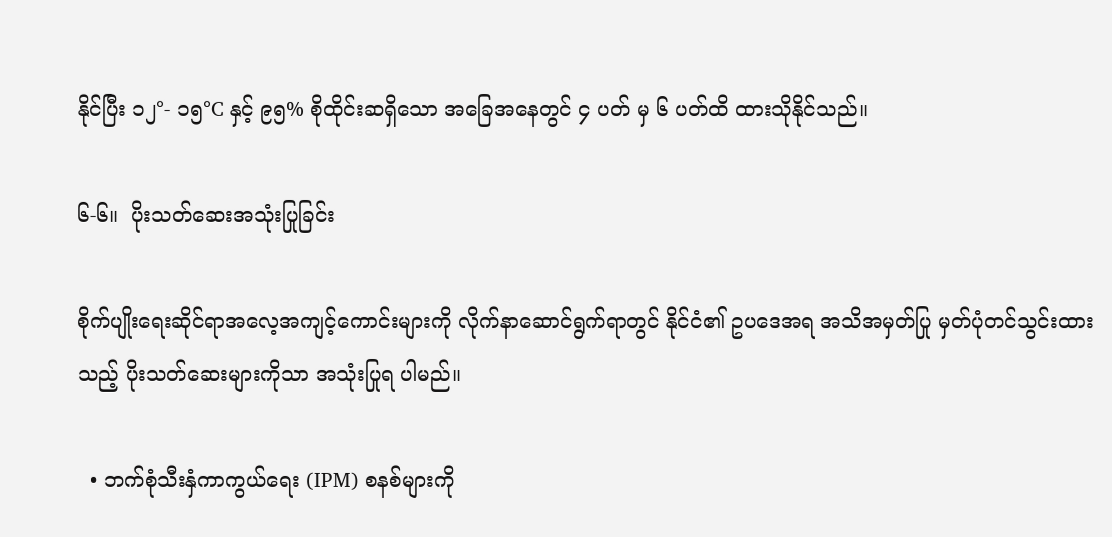နိုင်ပြီး ၁၂°- ၁၅°C နှင့် ၉၅% စိုထိုင်းဆရှိသော အခြေအနေတွင် ၄ ပတ် မှ ၆ ပတ်ထိ ထားသိုနိုင်သည်။

၆-၆။  ပိုးသတ်ဆေးအသုံးပြုခြင်း

စိုက်ပျိုးရေးဆိုင်ရာအလေ့အကျင့်ကောင်းများကို လိုက်နာဆောင်ရွက်ရာတွင် နိုင်ငံ၏ ဥပဒေအရ အသိအမှတ်ပြု မှတ်ပုံတင်သွင်းထားသည့် ပိုးသတ်ဆေးများကိုသာ အသုံးပြုရ ပါမည်။

  • ဘက်စုံသီးနှံကာကွယ်ရေး (IPM) စနစ်များကို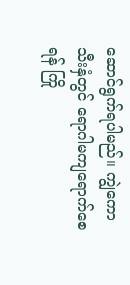ဆောင်ရွက်ရပါမည်။ ကျွဲကော သီးနှံတွင် ရောဂါမကျရောက်စေရန် ကြို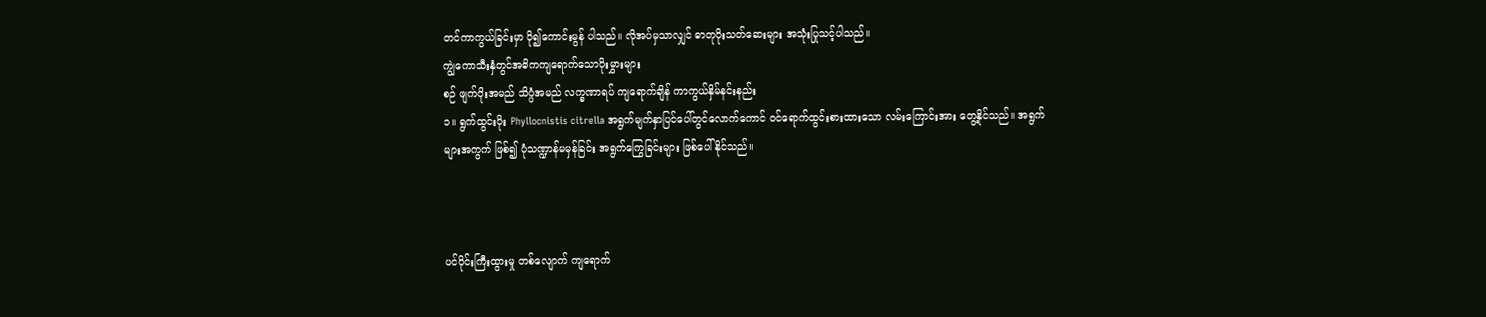တင်ကာကွယ်ခြင်းမှာ ပို၍ကောင်းမွန် ပါသည်။ လိုအပ်မှသာလျှင် ဓာတုပိုးသတ်ဆေးများ အသုံးပြုသင့်ပါသည်။
ကျွဲကောသီးနှံတွင်အဓိကကျရောက်သောပိုးမွှားများ
စဉ် ဖျက်ပိုးအမည် သိပ္ပံအမည် လက္ခဏာရပ် ကျရောက်ချိန် ကာကွယ်နှိမ်နင်းနည်း
၁။ ရွက်ထွင်းပိုး Phyllocnistis citrella အရွက်မျက်နှာပြင်ပေါ်တွင်လောက်ကောင် ဝင်ရောက်ထွင်းစားထားသော လမ်းကြောင်းအား တွေ့နိုင်သည်။ အရွက် များအကွက် ဖြစ်၍ ပုံသဏ္ဍာန်မမှန်ခြင်း အရွက်ကြွေခြင်းများ ဖြစ်ပေါ်နိုင်သည်။



ပင်ပိုင်းကြီးထွားမှု တစ်လျောက် ကျရောက်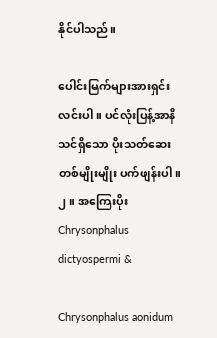နိုင်ပါသည်။

ပေါင်းမြက်များအားရှင်းလင်းပါ။ ပင်လုံးပြန့်အာနိသင်ရှိသော ပိုးသတ်ဆေးတစ်မျိုးမျိုး ပက်ဖျန်းပါ။
၂။ အကြေးပိုး Chrysonphalus dictyospermi &

Chrysonphalus aonidum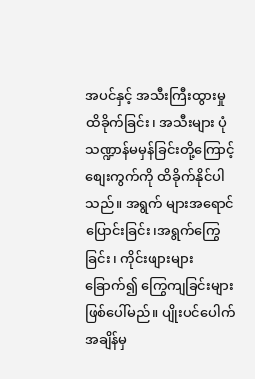အပင်နှင့် အသီးကြီးထွားမှု ထိခိုက်ခြင်း၊ အသီးများ ပုံသဏ္ဍာန်မမှန်ခြင်းတို့ကြောင့် စျေးကွက်ကို ထိခိုက်နိုင်ပါသည်။ အရွက် များအရောင်ပြောင်းခြင်း၊အရွက်ကြွေခြင်း၊ ကိုင်းဖျားများခြောက်၍ ကြွေကျခြင်းများ ဖြစ်ပေါ်မည်။ ပျိုးပင်ပေါက်အချိန်မှ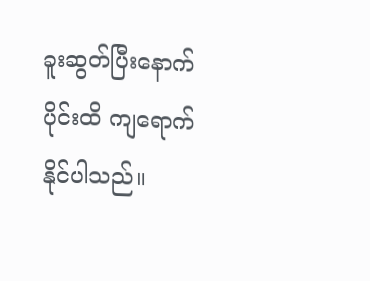ခူးဆွတ်ပြီးနောက်ပိုင်းထိ ကျရောက် နိုင်ပါသည်။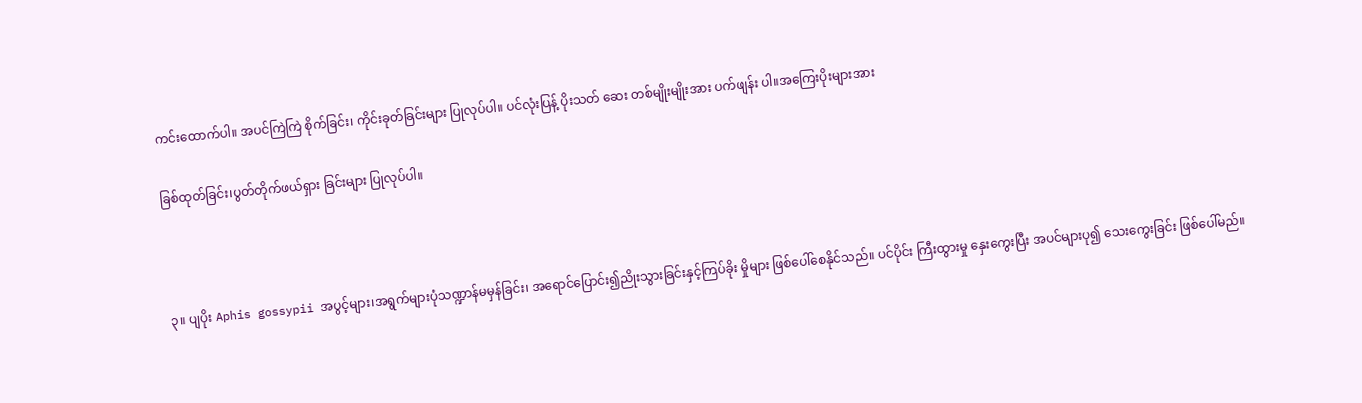ကင်းထောက်ပါ။ အပင်ကြဲကြဲ စိုက်ခြင်း၊ ကိုင်းခုတ်ခြင်းများ ပြုလုပ်ပါ။ ပင်လုံးပြန့် ပိုးသတ် ဆေး တစ်မျိုးမျိုးအား ပက်ဖျန်း ပါ။အကြေးပိုးများအား

ခြစ်ထုတ်ခြင်း၊ပွတ်တိုက်ဖယ်ရှား ခြင်းများ ပြုလုပ်ပါ။



၃။ ပျပိုး Aphis gossypii အပွင့်များ၊အရွက်များပုံသဏ္ဍာန်မမှန်ခြင်း၊ အရောင်ပြောင်း၍ညိုးသွားခြင်းနှင့်ကြပ်ခိုး မှိုများ ဖြစ်ပေါ်စေနိုင်သည်။ ပင်ပိုင်း ကြီးထွားမှု နှေးကွေးပြီး အပင်များပု၍ သေးကွေးခြင်း ဖြစ်ပေါ်မည်။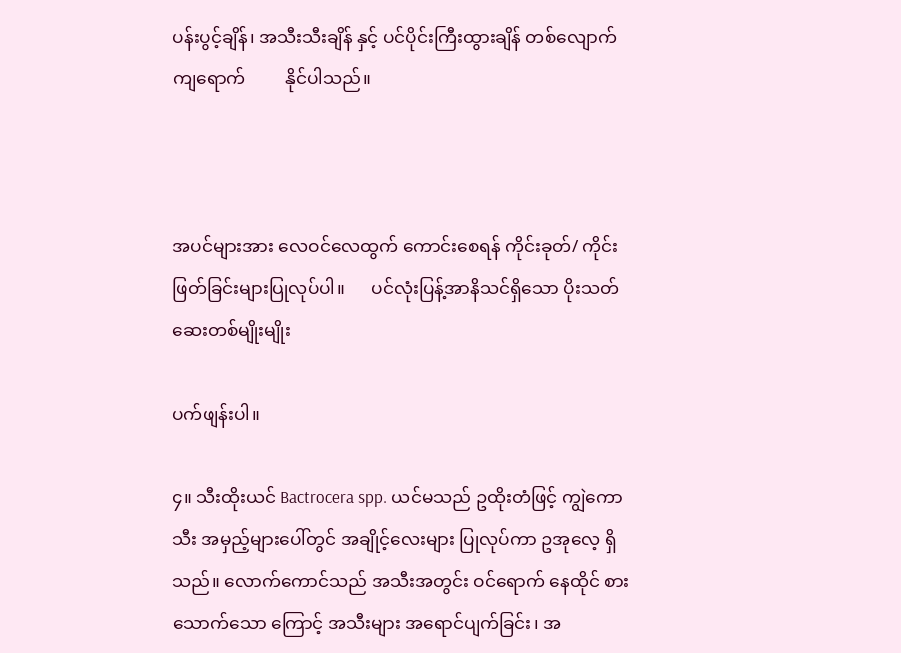ပန်းပွင့်ချိန်၊ အသီးသီးချိန် နှင့် ပင်ပိုင်းကြီးထွားချိန် တစ်လျောက်ကျရောက်         နိုင်ပါသည်။



အပင်များအား လေဝင်လေထွက် ကောင်းစေရန် ကိုင်းခုတ်/ ကိုင်း ဖြတ်ခြင်းများပြုလုပ်ပါ။      ပင်လုံးပြန့်အာနိသင်ရှိသော ပိုးသတ်ဆေးတစ်မျိုးမျိုး

ပက်ဖျန်းပါ။

၄။ သီးထိုးယင် Bactrocera spp. ယင်မသည် ဥထိုးတံဖြင့် ကျွဲကောသီး အမှည့်များပေါ်တွင် အချိုင့်လေးများ ပြုလုပ်ကာ ဥအုလေ့ ရှိသည်။ လောက်ကောင်သည် အသီးအတွင်း ဝင်ရောက် နေထိုင် စားသောက်သော ကြောင့် အသီးများ အရောင်ပျက်ခြင်း၊ အ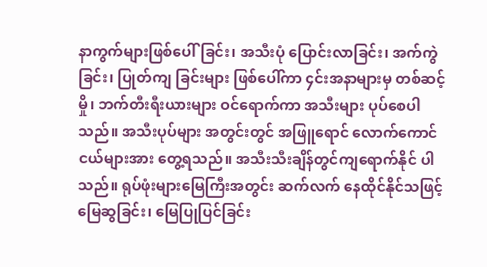နာကွက်များဖြစ်ပေါ်ခြင်း၊ အသီးပုံ ပြောင်းလာခြင်း၊ အက်ကွဲခြင်း၊ ပြုတ်ကျ ခြင်းများ ဖြစ်ပေါ်ကာ ၄င်းအနာများမှ တစ်ဆင့် မှို၊ ဘက်တီးရီးယားများ ဝင်ရောက်ကာ အသီးများ ပုပ်စေပါသည်။ အသီးပုပ်များ အတွင်းတွင် အဖြူရောင် လောက်ကောင်ငယ်များအား တွေ့ရသည်။ အသီးသီးချိန်တွင်ကျရောက်နိုင် ပါသည်။ ရုပ်ဖုံးများမြေကြီးအတွင်း ဆက်လက် နေထိုင်နိုင်သဖြင့် မြေဆွခြင်း၊ မြေပြုပြင်ခြင်း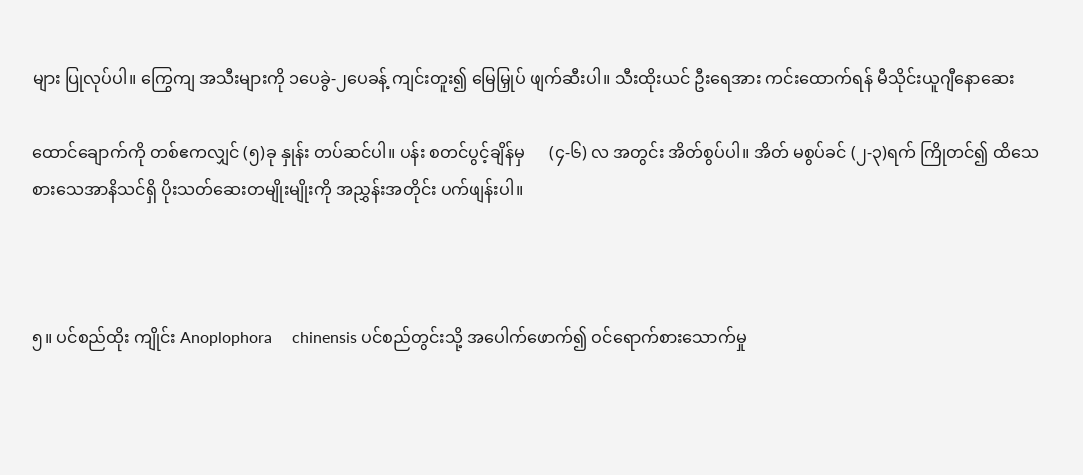များ ပြုလုပ်ပါ။ ကြွေကျ အသီးများကို ၁ပေခွဲ-၂ပေခန့် ကျင်းတူး၍ မြေမြှုပ် ဖျက်ဆီးပါ။ သီးထိုးယင် ဦးရေအား ကင်းထောက်ရန် မီသိုင်းယူဂျီနောဆေး

ထောင်ချောက်ကို တစ်ဧကလျှင် (၅)ခု နှုန်း တပ်ဆင်ပါ။ ပန်း စတင်ပွင့်ချိန်မှ      (၄-၆) လ အတွင်း အိတ်စွပ်ပါ။ အိတ် မစွပ်ခင် (၂-၃)ရက် ကြိုတင်၍ ထိသေစားသေအာနိသင်ရှိ ပိုးသတ်ဆေးတမျိုးမျိုးကို အညွှန်းအတိုင်း ပက်ဖျန်းပါ။



၅။ ပင်စည်ထိုး ကျိုင်း Anoplophora     chinensis ပင်စည်တွင်းသို့ အပေါက်ဖောက်၍ ဝင်ရောက်စားသောက်မှု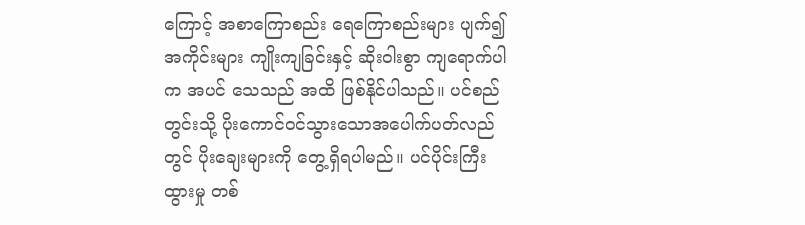ကြောင့် အစာကြောစည်း ရေကြောစည်းများ ပျက်၍ အကိုင်းများ ကျိုးကျခြင်းနှင့် ဆိုးဝါးစွာ ကျရောက်ပါက အပင် သေသည် အထိ ဖြစ်နိုင်ပါသည်။ ပင်စည်တွင်းသို့ ပိုးကောင်ဝင်သွားသောအပေါက်ပတ်လည် တွင် ပိုးချေးများကို တွေ့ရှိရပါမည်။ ပင်ပိုင်းကြီးထွားမှု တစ်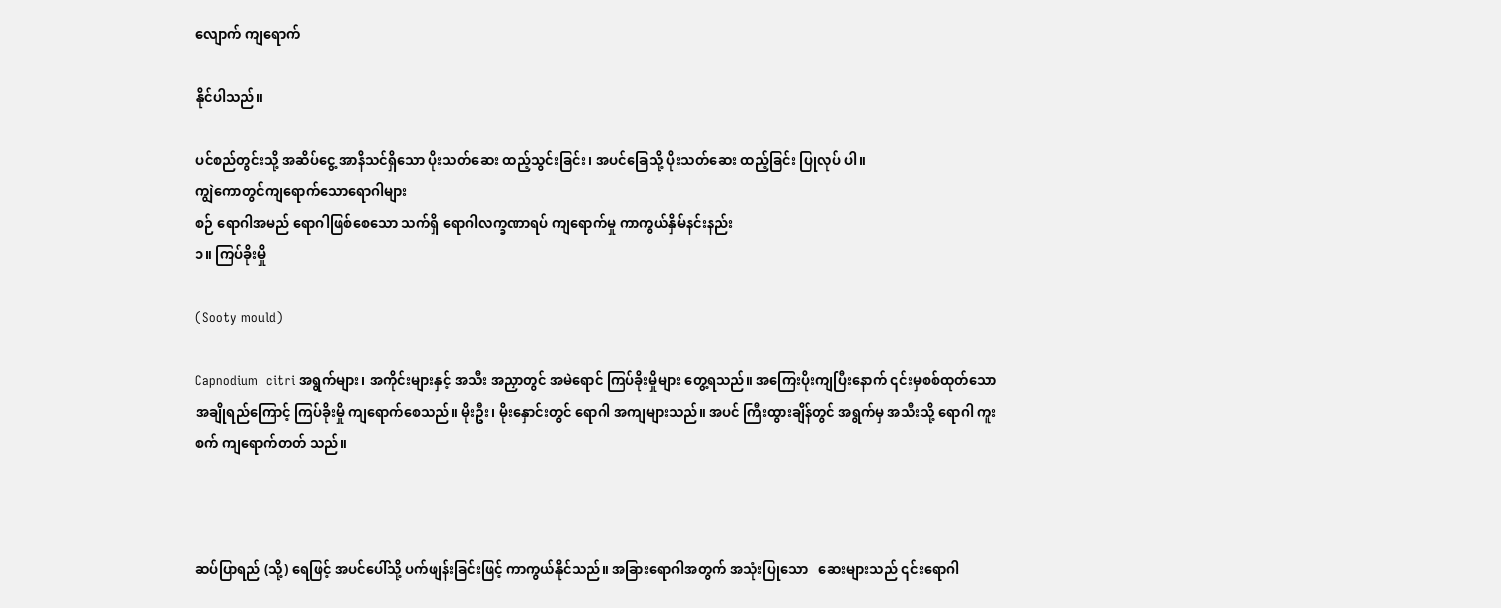လျောက် ကျရောက်

နိုင်ပါသည်။

ပင်စည်တွင်းသို့ အဆိပ်ငွေ့ အာနိသင်ရှိသော ပိုးသတ်ဆေး ထည့်သွင်းခြင်း၊ အပင်ခြေသို့ ပိုးသတ်ဆေး ထည့်ခြင်း ပြုလုပ် ပါ။
ကျွဲကောတွင်ကျရောက်သောရောဂါများ
စဉ် ရောဂါအမည် ရောဂါဖြစ်စေသော သက်ရှိ ရောဂါလက္ခဏာရပ် ကျရောက်မှု ကာကွယ်နှိမ်နင်းနည်း
၁။ ကြပ်ခိုးမှို

(Sooty mould)

Capnodium  citri အရွက်များ၊ အကိုင်းများနှင့် အသီး အညှာတွင် အမဲရောင် ကြပ်ခိုးမှိုများ တွေ့ရသည်။ အကြေးပိုးကျပြီးနောက် ၎င်းမှစစ်ထုတ်သော အချိုရည်ကြောင့် ကြပ်ခိုးမှို ကျရောက်စေသည်။ မိုးဦး၊ မိုးနှောင်းတွင် ရောဂါ အကျများသည်။ အပင် ကြီးထွားချိန်တွင် အရွက်မှ အသီးသို့ ရောဂါ ကူးစက် ကျရောက်တတ် သည်။



ဆပ်ပြာရည် (သို့) ရေဖြင့် အပင်ပေါ်သို့ ပက်ဖျန်းခြင်းဖြင့် ကာကွယ်နိုင်သည်။ အခြားရောဂါအတွက် အသုံးပြုသော   ဆေးများသည် ၎င်းရောဂါ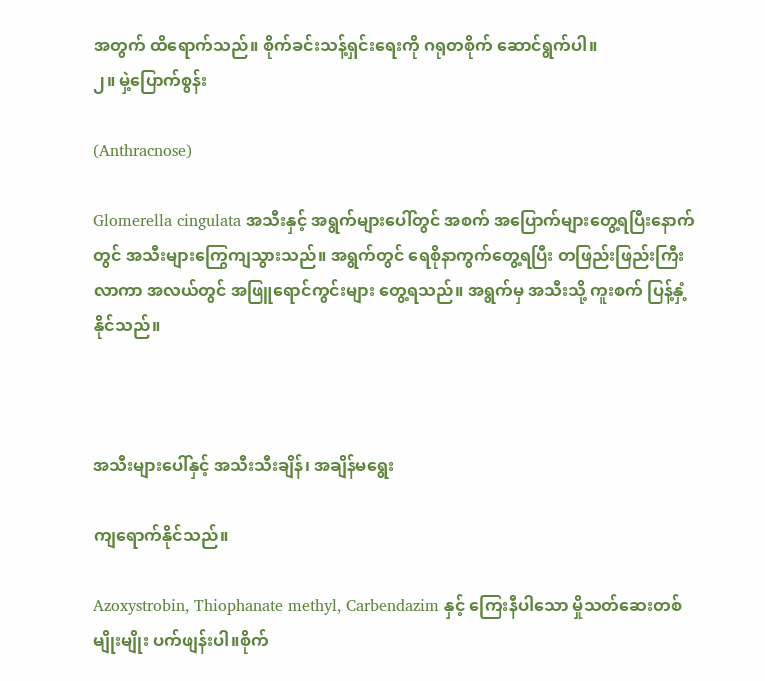အတွက် ထိရောက်သည်။ စိုက်ခင်းသန့်ရှင်းရေးကို ဂရုတစိုက် ဆောင်ရွက်ပါ။
၂။ မှဲ့ပြောက်စွန်း

(Anthracnose)

Glomerella cingulata အသီးနှင့် အရွက်များပေါ်တွင် အစက် အပြောက်များတွေ့ရပြီးနောက်တွင် အသီးများကြွေကျသွားသည်။ အရွက်တွင် ရေစိုနာကွက်တွေ့ရပြီး တဖြည်းဖြည်းကြီးလာကာ အလယ်တွင် အဖြူရောင်ကွင်းများ တွေ့ရသည်။ အရွက်မှ အသီးသို့ ကူးစက် ပြန့်နှံ့နိုင်သည်။



အသီးများပေါ်နှင့် အသီးသီးချိန်၊ အချိန်မရွေး

ကျရောက်နိုင်သည်။

Azoxystrobin, Thiophanate methyl, Carbendazim နှင့် ကြေးနီပါသော မှိုသတ်ဆေးတစ်မျိုးမျိုး ပက်ဖျန်းပါ။စိုက်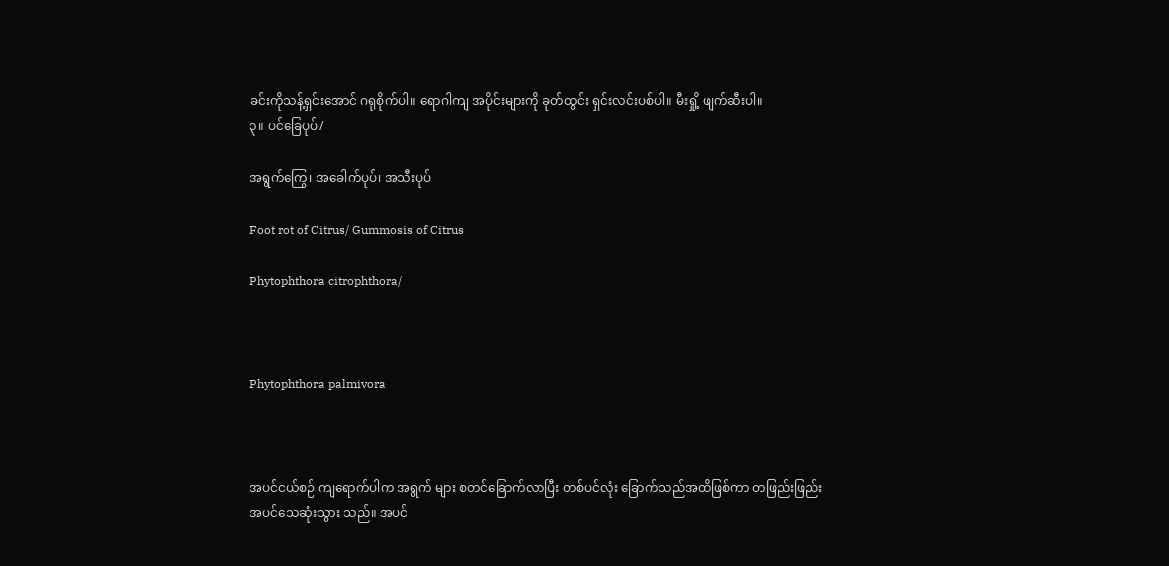ခင်းကိုသန့်ရှင်းအောင် ဂရုစိုက်ပါ။ ရောဂါကျ အပိုင်းများကို ခုတ်ထွင်း ရှင်းလင်းပစ်ပါ။ မီးရှို့ ဖျက်ဆီးပါ။
၃။ ပင်ခြေပုပ်/

အရွက်ကြွေ၊ အခေါက်ပုပ်၊ အသီးပုပ်

Foot rot of Citrus/ Gummosis of Citrus

Phytophthora citrophthora/



Phytophthora palmivora



အပင်ငယ်စဉ် ကျရောက်ပါက အရွက် များ စတင်ခြောက်လာပြီး တစ်ပင်လုံး ခြောက်သည်အထိဖြစ်ကာ တဖြည်းဖြည်း အပင်သေဆုံးသွား သည်။ အပင်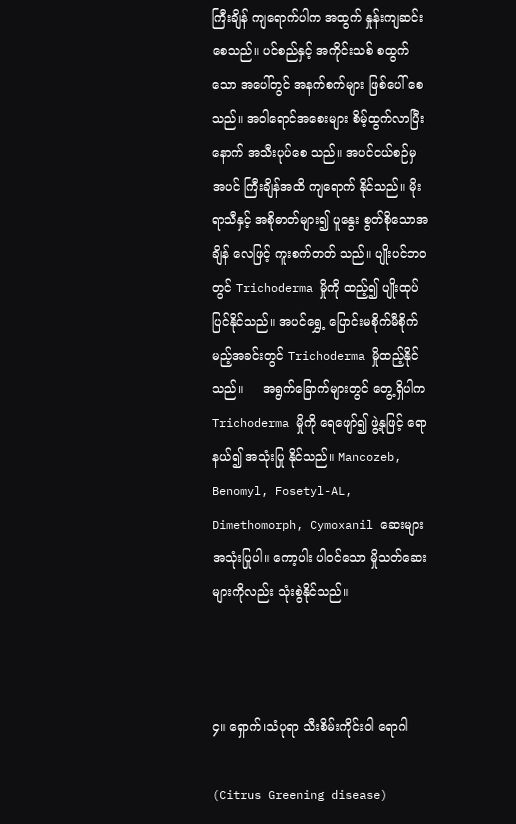ကြီးချိန် ကျရောက်ပါက အထွက် နှုန်းကျဆင်း စေသည်။ ပင်စည်နှင့် အကိုင်းသစ် စထွက်သော အပေါ်တွင် အနက်စက်များ ဖြစ်ပေါ် စေသည်။ အဝါရောင်အစေးများ စိမ့်ထွက်လာပြီးနောက် အသီးပုပ်စေ သည်။ အပင်ငယ်စဉ်မှ အပင် ကြီးချိန်အထိ ကျရောက် နိုင်သည်။ မိုးရာသီနှင့် အစိုဓာတ်များ၍ ပူနွေး စွတ်စိုသောအချိန် လေဖြင့် ကူးစက်တတ် သည်။ ပျိုးပင်ဘဝတွင် Trichoderma မှိုကို ထည့်၍ ပျိုးထုပ်ပြင်နိုင်သည်။ အပင်ရွှေ့ ပြောင်းမစိုက်မီစိုက်မည့်အခင်းတွင် Trichoderma မှိုထည့်နိုင်သည်။     အရွက်ခြောက်များတွင် တွေ့ရှိပါက Trichoderma မှိုကို ရေဖျော်၍ ဖွဲ့နုဖြင့် ရောနယ်၍ အသုံးပြု နိုင်သည်။ Mancozeb, Benomyl, Fosetyl-AL, Dimethomorph, Cymoxanil ဆေးများ အသုံးပြုပါ။ ကော့ပါး ပါဝင်သော မှိုသတ်ဆေးများကိုလည်း သုံးစွဲနိုင်သည်။



၄။ ရှောက်၊သံပုရာ သီးစိမ်းကိုင်းဝါ ရောဂါ

(Citrus Greening disease)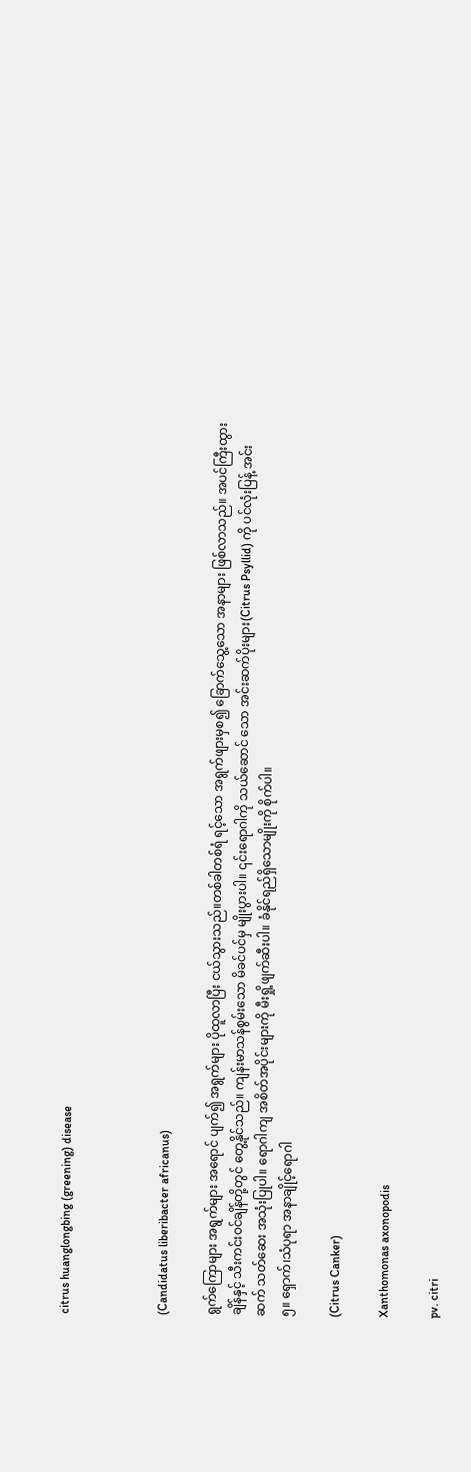citrus huanglongbing (greening) disease



(Candidatus liberibacter africanus)

ရွက်ကြောများ အရွက်များ အရောင် ပျက်၍ အရွက်များ ပိုထူလာပြီး ငယ်သွားသည်။တစ်ခါတစ်ရံ ရင့်သော အရွက်ဖျားမှစ၍ ခြောက်သွေ့သော အနာများ ဖြစ်လာသည်။ အပင်ကြီးထွားချိန်နှင့် သီးကင်းဝင်ချိန်တို့တွင် တွေ့နိုင်သည်။ ကျန်းမာသန်စွမ်းသော မိခင်ပင်မှ မျိုးပွားပါ။ ၎င်းရောဂါကို သယ်ဆောင် သော အင်းဆက်ပိုးများ(Citrus Psyllid) ကို ပင်လုံးပြန့် အင်းဆက် သတ်ဆေး အသုံးပြုပါ။ ရောဂါကျ အစိတ်အပိုင်းများကို မီးရှို့ဖျက်ဆီးပါ။ ခံနိုင်ရည်ရှိသောမျိုးကို စိုက်ပါ။
၅။ ရှောက်၊သံပုရာ အနာချိုင့်ရောဂါ

(Citrus Canker)

Xanthomonas axonopodis

pv. citri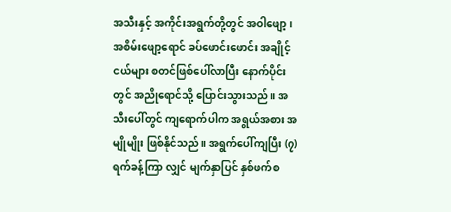အသီးနှင့် အကိုင်းအရွက်တို့တွင် အဝါဖျော့၊ အစိမ်းဖျော့ရောင် ခပ်ဖောင်းဖောင်း အချိုင့်ငယ်များ စတင်ဖြစ်ပေါ်လာပြီး နောက်ပိုင်းတွင် အညိုရောင်သို့ ပြောင်းသွားသည်။ အသီးပေါ်တွင် ကျရောက်ပါက အရွယ်အစား အမျိုမျိုး ဖြစ်နိုင်သည်။ အရွက်ပေါ်ကျပြီး (၇)ရက်ခန့်ကြာ လျှင် မျက်နှာပြင် နှစ်ဖက်စ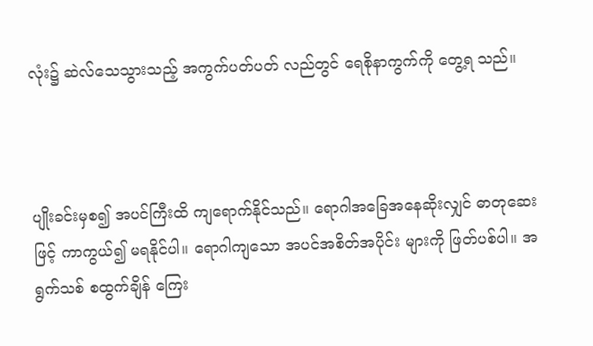လုံး၌ ဆဲလ်သေသွားသည့် အကွက်ပတ်ပတ် လည်တွင် ရေစိုနာကွက်ကို တွေ့ရ သည်။



ပျိုးခင်းမှစ၍ အပင်ကြီးထိ ကျရောက်နိုင်သည်။ ရောဂါအခြေအနေဆိုးလျှင် ဓာတုဆေးဖြင့် ကာကွယ်၍ မရနိုင်ပါ။ ရောဂါကျသော အပင်အစိတ်အပိုင်း များကို ဖြတ်ပစ်ပါ။ အရွက်သစ် စထွက်ချိန် ကြေး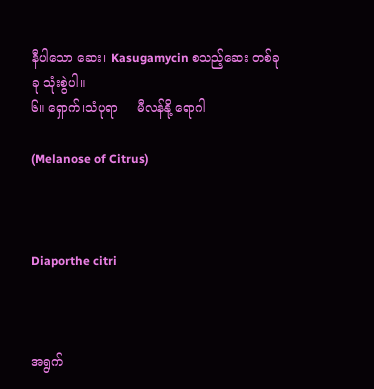နီပါသော ဆေး၊ Kasugamycin စသည့်ဆေး တစ်ခုခု သုံးစွဲပါ။
၆။ ရှောက်၊သံပုရာ     မီလန်နို့ ရောဂါ

(Melanose of Citrus)



Diaporthe citri



အရွက်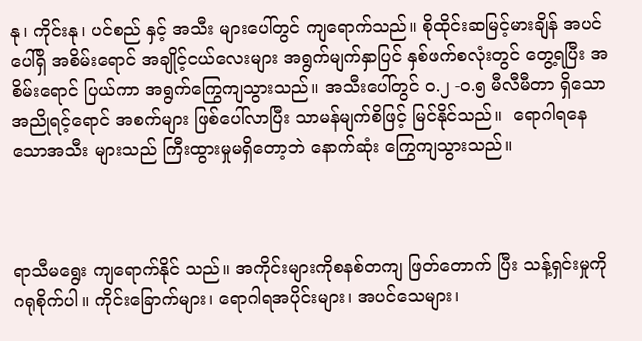နု၊ ကိုင်းနု၊ ပင်စည် နှင့် အသီး များပေါ်တွင် ကျရောက်သည်။ စိုထိုင်းဆမြင့်မားချိန် အပင်ပေါ်ရှိ အစိမ်းရောင် အချိုင့်ငယ်လေးများ အရွက်မျက်နှာပြင် နှစ်ဖက်စလုံးတွင် တွေ့ရပြီး အစိမ်းရောင် ပြယ်ကာ အရွက်ကြွေကျသွားသည်။ အသီးပေါ်တွင် ၀.၂ -၀.၅ မီလီမီတာ ရှိသော အညိုရင့်ရောင် အစက်များ ဖြစ်ပေါ်လာပြီး သာမန်မျက်စိဖြင့် မြင်နိုင်သည်။  ရောဂါရနေသောအသီး များသည် ကြီးထွားမှုမရှိတော့ဘဲ နောက်ဆုံး ကြွေကျသွားသည်။



ရာသီမရွေး ကျရောက်နိုင် သည်။ အကိုင်းများကိုစနစ်တကျ ဖြတ်တောက် ပြီး သန့်ရှင်းမှုကို ဂရုစိုက်ပါ။ ကိုင်းခြောက်များ၊ ရောဂါရအပိုင်းများ၊ အပင်သေများ၊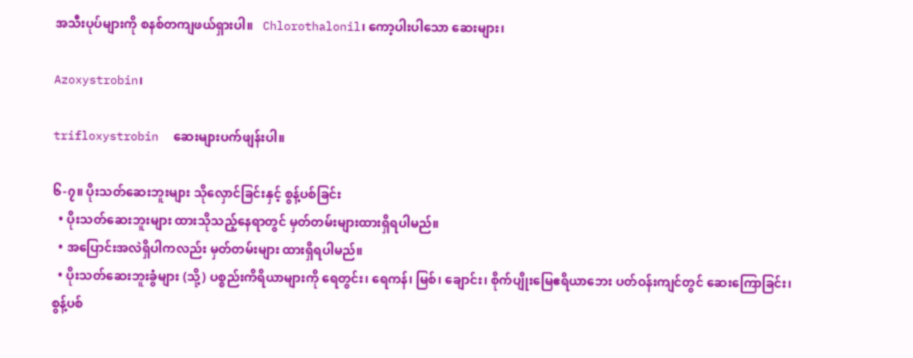အသီးပုပ်များကို စနစ်တကျဖယ်ရှားပါ။   Chlorothalonil၊ ကော့ပါးပါသော ဆေးများ၊

Azoxystrobin၊

trifloxystrobin  ဆေးများပက်ဖျန်းပါ။

၆-၇။ ပိုးသတ်ဆေးဘူးများ သိုလှောင်ခြင်းနှင့် စွန့်ပစ်ခြင်း
  • ပိုးသတ်ဆေးဘူးများ ထားသိုသည့်နေရာတွင် မှတ်တမ်းများထားရှိရပါမည်။
  • အပြောင်းအလဲရှိပါကလည်း မှတ်တမ်းများ ထားရှိရပါမည်။
  • ပိုးသတ်ဆေးဘူးခွံများ (သို့) ပစ္စည်းကိရိယာများကို ရေတွင်း၊ ရေကန်၊ မြစ်၊ ချောင်း၊ စိုက်ပျိုးမြေဧရိယာဘေး ပတ်ဝန်းကျင်တွင် ဆေးကြောခြင်း၊ စွန့်ပစ်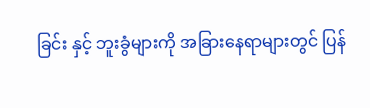ခြင်း နှင့် ဘူးခွံများကို အခြားနေရာများတွင် ပြန်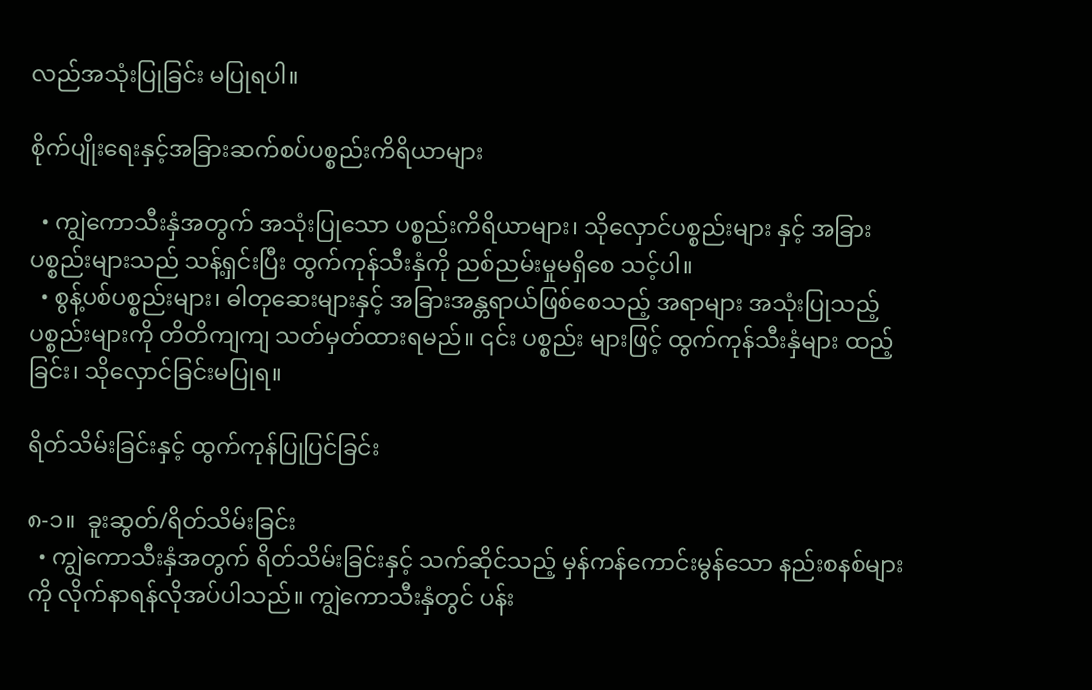လည်အသုံးပြုခြင်း မပြုရပါ။

စိုက်ပျိုးရေးနှင့်အခြားဆက်စပ်ပစ္စည်းကိရိယာများ

  • ကျွဲကောသီးနှံအတွက် အသုံးပြုသော ပစ္စည်းကိရိယာများ၊ သိုလှောင်ပစ္စည်းများ နှင့် အခြားပစ္စည်းများသည် သန့်ရှင်းပြီး ထွက်ကုန်သီးနှံကို ညစ်ညမ်းမှုမရှိစေ သင့်ပါ။
  • စွန့်ပစ်ပစ္စည်းများ၊ ဓါတုဆေးများနှင့် အခြားအန္တရာယ်ဖြစ်စေသည့် အရာများ အသုံးပြုသည့် ပစ္စည်းများကို တိတိကျကျ သတ်မှတ်ထားရမည်။ ၎င်း ပစ္စည်း များဖြင့် ထွက်ကုန်သီးနှံများ ထည့်ခြင်း၊ သိုလှောင်ခြင်းမပြုရ။

ရိတ်သိမ်းခြင်းနှင့် ထွက်ကုန်ပြုပြင်ခြင်း

၈-၁။  ခူးဆွတ်/ရိတ်သိမ်းခြင်း
  • ကျွဲကောသီးနှံအတွက် ရိတ်သိမ်းခြင်းနှင့် သက်ဆိုင်သည့် မှန်ကန်ကောင်းမွန်သော နည်းစနစ်များကို လိုက်နာရန်လိုအပ်ပါသည်။ ကျွဲကောသီးနှံတွင် ပန်း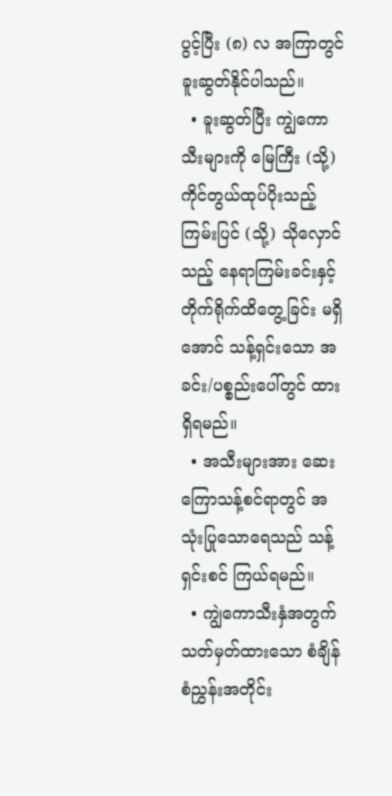ပွင့်ပြီး (၈) လ အကြာတွင် ခူးဆွတ်နိုင်ပါသည်။
  • ခူးဆွတ်ပြီး ကျွဲကောသီးများကို မြေကြီး (သို့) ကိုင်တွယ်ထုပ်ပိုးသည့် ကြမ်းပြင် (သို့) သိုလှောင်သည့် နေရာကြမ်းခင်းနှင့် တိုက်ရိုက်ထိတွေ့ခြင်း မရှိအောင် သန့်ရှင်းသော အခင်း/ပစ္စည်းပေါ်တွင် ထားရှိရမည်။
  • အသီးများအား ဆေးကြောသန့်စင်ရာတွင် အသုံးပြုသောရေသည် သန့်ရှင်းစင် ကြယ်ရမည်။
  • ကျွဲကောသီးနှံအတွက် သတ်မှတ်ထားသော စံချိန်စံညွှန်းအတိုင်း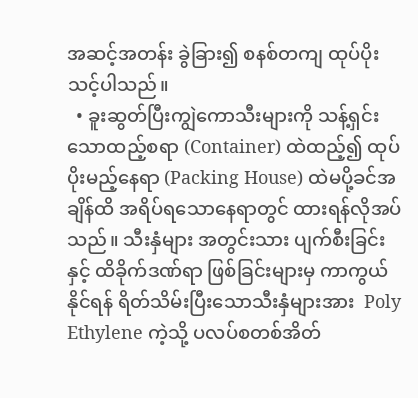အဆင့်အတန်း ခွဲခြား၍ စနစ်တကျ ထုပ်ပိုးသင့်ပါသည်။
  • ခူးဆွတ်ပြီးကျွဲကောသီးများကို သန့်ရှင်းသောထည့်စရာ (Container) ထဲထည့်၍ ထုပ်ပိုးမည့်နေရာ (Packing House) ထဲမပို့ခင်အချိန်ထိ အရိပ်ရသောနေရာတွင် ထားရန်လိုအပ်သည်။ သီးနှံများ အတွင်းသား ပျက်စီးခြင်းနှင့် ထိခိုက်ဒဏ်ရာ ဖြစ်ခြင်းများမှ ကာကွယ်နိုင်ရန် ရိတ်သိမ်းပြီးသောသီးနှံများအား  Poly Ethylene ကဲ့သို့ ပလပ်စတစ်အိတ်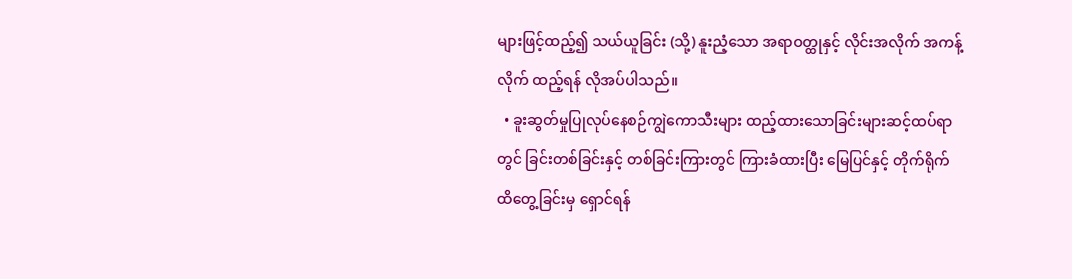များဖြင့်ထည့်၍ သယ်ယူခြင်း (သို့) နူးညံ့သော အရာဝတ္ထုနှင့် လိုင်းအလိုက် အကန့်လိုက် ထည့်ရန် လိုအပ်ပါသည်။
  • ခူးဆွတ်မှုပြုလုပ်နေစဉ်ကျွဲကောသီးများ ထည့်ထားသောခြင်းများဆင့်ထပ်ရာတွင် ခြင်းတစ်ခြင်းနှင့် တစ်ခြင်းကြားတွင် ကြားခံထားပြီး မြေပြင်နှင့် တိုက်ရိုက် ထိတွေ့ခြင်းမှ ရှောင်ရန်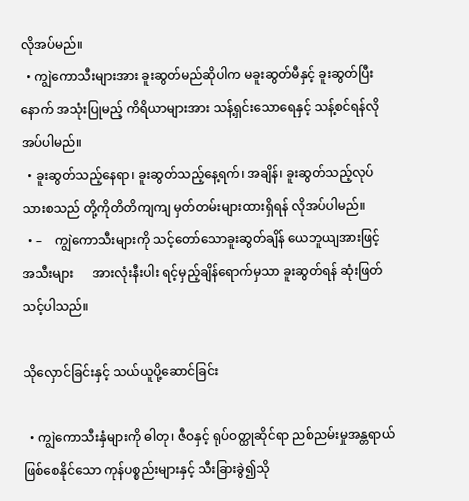လိုအပ်မည်။
  • ကျွဲကောသီးများအား ခူးဆွတ်မည်ဆိုပါက မခူးဆွတ်မီနှင့် ခူးဆွတ်ပြီးနောက် အသုံးပြုမည့် ကိရိယာများအား သန့်ရှင်းသောရေနှင့် သန့်စင်ရန်လိုအပ်ပါမည်။
  • ခူးဆွတ်သည့်နေရာ၊ ခူးဆွတ်သည့်နေ့ရက်၊ အချိန်၊ ခူးဆွတ်သည့်လုပ်သားစသည် တို့ကိုတိတိကျကျ မှတ်တမ်းများထားရှိရန် လိုအပ်ပါမည်။
  • –    ကျွဲကောသီးများကို သင့်တော်သောခူးဆွတ်ချိန် ယေဘူယျအားဖြင့် အသီးများ      အားလုံးနီးပါး ရင့်မှည့်ချိန်ရောက်မှသာ ခူးဆွတ်ရန် ဆုံးဖြတ်သင့်ပါသည်။

သိုလှောင်ခြင်းနှင့် သယ်ယူပို့ဆောင်ခြင်း

  • ကျွဲကောသီးနှံများကို ဓါတု၊ ဇီဝနှင့် ရုပ်ဝတ္ထုဆိုင်ရာ ညစ်ညမ်းမှုအန္တရာယ် ဖြစ်စေနိုင်သော ကုန်ပစ္စည်းများနှင့် သီးခြားခွဲ၍သို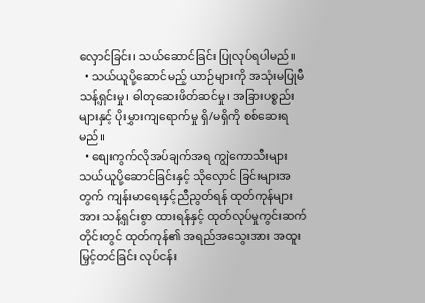လှောင်ခြင်း၊ သယ်ဆောင်ခြင်း ပြုလုပ်ရပါမည်။
  • သယ်ယူပို့ဆောင်မည့် ယာဉ်များကို အသုံးမပြုမီ သန့်ရှင်းမှု၊ ဓါတုဆေးဖိတ်ဆင်မှု၊ အခြားပစ္စည်းများနှင့် ပိုးမွှားကျရောက်မှု ရှိ/မရှိကို စစ်ဆေးရမည်။
  • စျေးကွက်လိုအပ်ချက်အရ ကျွဲကောသီးများ သယ်ယူပို့ဆောင်ခြင်းနှင့် သိုလှောင် ခြင်းများအတွက် ကျန်းမာရေးနှင့်ညီညွတ်ရန် ထုတ်ကုန်များအား သန့်ရှင်းစွာ ထားရန်နှင့် ထုတ်လုပ်မှုကွင်းဆက်တိုင်းတွင် ထုတ်ကုန်၏ အရည်အသွေးအား အထူးမြှင့်တင်ခြင်း လုပ်ငန်း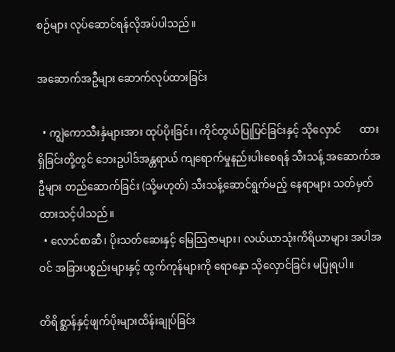စဉ်များ လုပ်ဆောင်ရန်လိုအပ်ပါသည်။

အဆောက်အဦများ ဆောက်လုပ်ထားခြင်း

  • ကျွဲကောသီးနှံများအား ထုပ်ပိုးခြင်း၊ ကိုင်တွယ်ပြုပြင်ခြင်းနှင့် သိုလှောင်       ထားရှိခြင်းတို့တွင် ဘေးဥပါဒ်အန္တရာယ် ကျရောက်မှုနည်းပါးစေရန် သီးသန့် အဆောက်အဦများ တည်ဆောက်ခြင်း (သို့မဟုတ်) သီးသန့်ဆောင်ရွက်မည့် နေရာများ သတ်မှတ်ထားသင့်ပါသည်။
  • လောင်စာဆီ၊ ပိုးသတ်ဆေးနှင့် မြေသြဇာများ၊ လယ်ယာသုံးကိရိယာများ အပါအဝင် အခြားပစ္စည်းများနှင့် ထွက်ကုန်များကို ရောနှော သိုလှောင်ခြင်း မပြုရပါ။

တိရိစ္ဆာန်နှင့်ဖျက်ပိုးများထိန်းချုပ်ခြင်း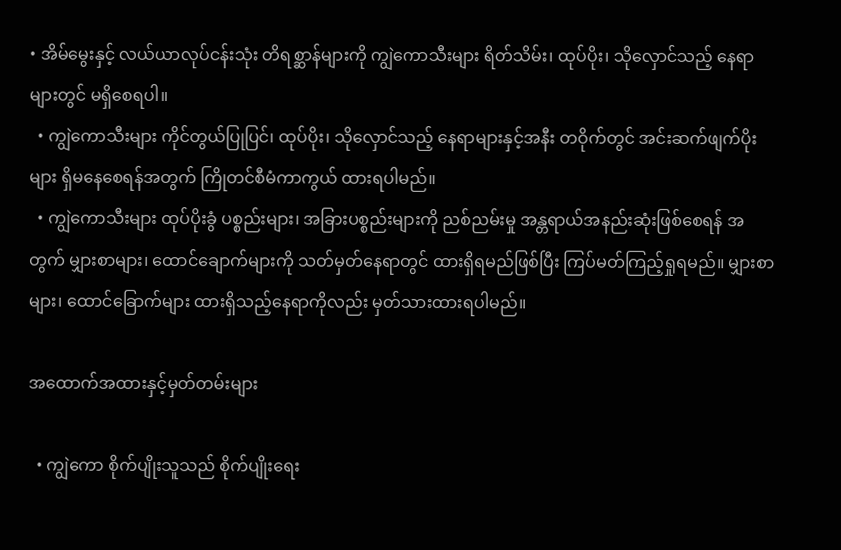• အိမ်မွေးနှင့် လယ်ယာလုပ်ငန်းသုံး တိရစ္ဆာန်များကို ကျွဲကောသီးများ ရိတ်သိမ်း၊ ထုပ်ပိုး၊ သိုလှောင်သည့် နေရာများတွင် မရှိစေရပါ။
  • ကျွဲကောသီးများ ကိုင်တွယ်ပြုပြင်၊ ထုပ်ပိုး၊ သိုလှောင်သည့် နေရာများနှင့်အနီး တဝိုက်တွင် အင်းဆက်ဖျက်ပိုးများ ရှိမနေစေရန်အတွက် ကြိုတင်စီမံကာကွယ် ထားရပါမည်။
  • ကျွဲကောသီးများ ထုပ်ပိုးခွံ ပစ္စည်းများ၊ အခြားပစ္စည်းများကို ညစ်ညမ်းမှု အန္တရာယ်အနည်းဆုံးဖြစ်စေရန် အတွက် မျှားစာများ၊ ထောင်ချောက်များကို သတ်မှတ်နေရာတွင် ထားရှိရမည်ဖြစ်ပြီး ကြပ်မတ်ကြည့်ရှုရမည်။ မျှားစာများ၊ ထောင်ခြောက်များ ထားရှိသည့်နေရာကိုလည်း မှတ်သားထားရပါမည်။

အထောက်အထားနှင့်မှတ်တမ်းများ

  • ကျွဲကော စိုက်ပျိုးသူသည် စိုက်ပျိုးရေး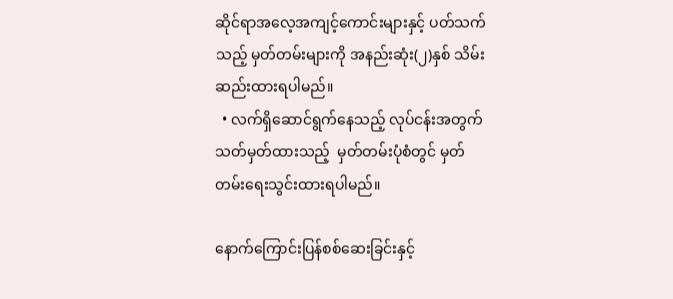ဆိုင်ရာအလေ့အကျင့်ကောင်းများနှင့် ပတ်သက်သည့် မှတ်တမ်းများကို အနည်းဆုံး(၂)နှစ် သိမ်းဆည်းထားရပါမည်။
  • လက်ရှိဆောင်ရွက်နေသည့် လုပ်ငန်းအတွက် သတ်မှတ်ထားသည့်  မှတ်တမ်းပုံစံတွင် မှတ်တမ်းရေးသွင်းထားရပါမည်။

နောက်ကြောင်းပြန်စစ်ဆေးခြင်းနှင့်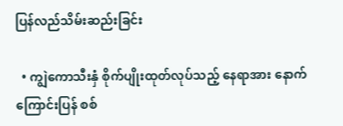ပြန်လည်သိမ်းဆည်းခြင်း

  • ကျွဲကောသီးနှံ စိုက်ပျိုးထုတ်လုပ်သည့် နေရာအား နောက်ကြောင်းပြန် စစ်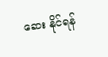ဆေး နိုင်ရန်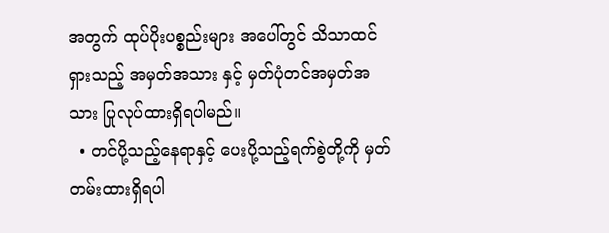အတွက် ထုပ်ပိုးပစ္စည်းများ အပေါ်တွင် သိသာထင်ရှားသည့် အမှတ်အသား နှင့် မှတ်ပုံတင်အမှတ်အသား ပြုလုပ်ထားရှိရပါမည်။
  • တင်ပို့သည့်နေရာနှင့် ပေးပို့သည့်ရက်စွဲတို့ကို မှတ်တမ်းထားရှိရပါ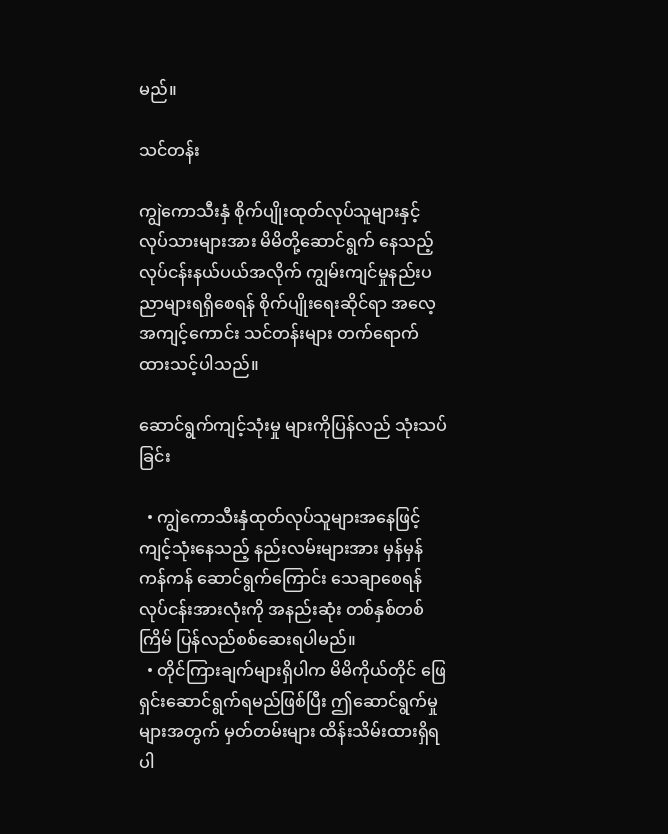မည်။

သင်တန်း

ကျွဲကောသီးနှံ စိုက်ပျိုးထုတ်လုပ်သူများနှင့် လုပ်သားများအား မိမိတို့ဆောင်ရွက် နေသည့် လုပ်ငန်းနယ်ပယ်အလိုက် ကျွမ်းကျင်မှုနည်းပညာများရရှိစေရန် စိုက်ပျိုးရေးဆိုင်ရာ အလေ့အကျင့်ကောင်း သင်တန်းများ တက်ရောက်ထားသင့်ပါသည်။

ဆောင်ရွက်ကျင့်သုံးမှု များကိုပြန်လည် သုံးသပ်ခြင်း

  • ကျွဲကောသီးနှံထုတ်လုပ်သူများအနေဖြင့် ကျင့်သုံးနေသည့် နည်းလမ်းများအား မှန်မှန်ကန်ကန် ဆောင်ရွက်ကြောင်း သေချာစေရန် လုပ်ငန်းအားလုံးကို အနည်းဆုံး တစ်နှစ်တစ်ကြိမ် ပြန်လည်စစ်ဆေးရပါမည်။
  • တိုင်ကြားချက်များရှိပါက မိမိကိုယ်တိုင် ဖြေရှင်းဆောင်ရွက်ရမည်ဖြစ်ပြီး ဤဆောင်ရွက်မှုများအတွက် မှတ်တမ်းများ ထိန်းသိမ်းထားရှိရပါ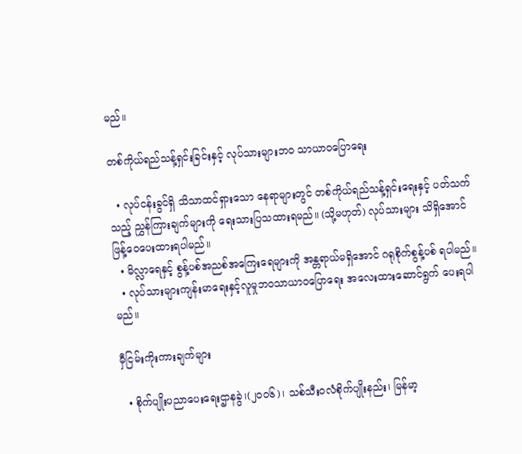မည်။

တစ်ကိုယ်ရည်သန့်ရှင်းခြင်းနှင့် လုပ်သားများဘဝ သာယာဝပြောရေး

  • လုပ်ငန်းခွင်ရှိ သိသာထင်ရှားသော နေရာများတွင် တစ်ကိုယ်ရည်သန့်ရှင်းရေးနှင့် ပတ်သက်သည့် ညွှန်ကြားချက်များကို ရေးသားပြသထားရမည်။ (သို့မဟုတ်) လုပ်သားများ သိရှိအောင် ဖြန့်ဝေပေးထားရပါမည်။
  • မိလ္လာရေနှင့် စွန့်ပစ်အညစ်အကြေးရေများကို အန္တရာယ်မရှိအောင် ဂရုစိုက်စွန့်ပစ် ရပါမည်။
  • လုပ်သားများကျန်းမာရေးနှင့်လူမှုဘဝသာယာဝပြောရေး အလေးထားဆောင်ရွက် ပေးရပါမည်။

မှီငြမ်းကိုးကားချက်များ

  • စိုက်ပျိုးပညာပေးရေးဌာနခွဲ၊(၂၀၀၆)၊ သစ်သီးဝလံစိုက်ပျိုးနည်း၊ မြန်မာ့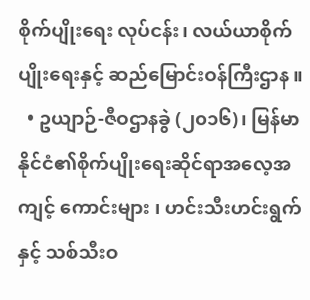စိုက်ပျိုးရေး လုပ်ငန်း၊ လယ်ယာစိုက်ပျိုးရေးနှင့် ဆည်မြောင်းဝန်ကြီးဌာန ။
  • ဥယျာဉ်-ဇီဝဌာနခွဲ (၂၀၁၆)၊ မြန်မာနိုင်ငံ၏စိုက်ပျိုးရေးဆိုင်ရာအလေ့အကျင့် ကောင်းများ ၊ ဟင်းသီးဟင်းရွက်နှင့် သစ်သီးဝ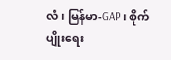လံ၊ မြန်မာ-GAP ၊ စိုက်ပျိုးရေး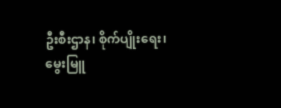ဦးစီးဌာန၊ စိုက်ပျိုးရေး၊ မွေးမြူ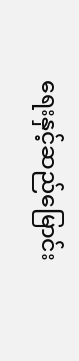ရေးနှင့်ဆည်မြောင်း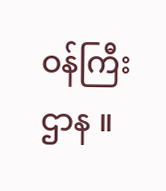ဝန်ကြီးဌာန ။